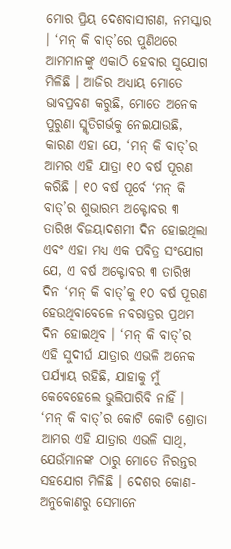ମୋର ପ୍ରିୟ ଦେଶବାସୀଗଣ, ନମସ୍କାର । ‘ମନ୍ କି ବାତ୍’ରେ ପୁଣିଥରେ ଆମମାନଙ୍କୁ ଏକାଠି ହେବାର ସୁଯୋଗ ମିଳିଛି । ଆଜିର ଅଧ୍ୟାୟ ମୋତେ ଭାବପ୍ରବଣ କରୁଛି, ମୋତେ ଅନେକ ପୁରୁଣା ସ୍ମୃତିଗର୍ଭକୁ ନେଇଯାଉଛି, କାରଣ ଏହା ଯେ, ‘ମନ୍ କି ବାତ୍’ର ଆମର ଏହି ଯାତ୍ରା ୧୦ ବର୍ଷ ପୂରଣ କରିଛି । ୧୦ ବର୍ଷ ପୂର୍ବେ ‘ମନ୍ କି ବାତ୍’ର ଶୁଭାରମ୍ଭ ଅକ୍ଟୋବର ୩ ତାରିଖ ବିଜୟାଦଶମୀ ଦିନ ହୋଇଥିଲା ଏବଂ ଏହା ମଧ୍ୟ ଏକ ପବିତ୍ର ସଂଯୋଗ ଯେ, ଏ ବର୍ଷ ଅକ୍ଟୋବର ୩ ତାରିଖ ଦିନ ‘ମନ୍ କି ବାତ୍’କୁ ୧୦ ବର୍ଷ ପୂରଣ ହେଉଥିବାବେଳେ ନବରାତ୍ରର ପ୍ରଥମ ଦିନ ହୋଇଥିବ । ‘ମନ୍ କି ବାତ୍’ର ଏହି ସୁଦୀର୍ଘ ଯାତ୍ରାର ଏଭଳି ଅନେକ ପର୍ଯ୍ୟାୟ ରହିଛି, ଯାହାକୁ ମୁଁ କେବେହେଲେ ଭୁଲିପାରିବି ନାହିଁ । ‘ମନ୍ କି ବାତ୍’ର କୋଟି କୋଟି ଶ୍ରୋତା ଆମର ଏହି ଯାତ୍ରାର ଏଭଳି ସାଥି, ଯେଉଁମାନଙ୍କ ଠାରୁ ମୋତେ ନିରନ୍ତର ସହଯୋଗ ମିଳିଛି । ଦେଶର କୋଣ-ଅନୁକୋଣରୁ ସେମାନେ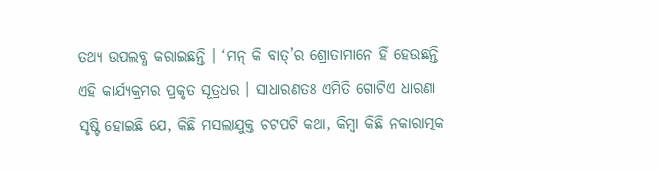ତଥ୍ୟ ଉପଲବ୍ଧ କରାଇଛନ୍ତି । ‘ମନ୍ କି ବାତ୍’ର ଶ୍ରୋତାମାନେ ହିଁ ହେଉଛନ୍ତି ଏହି କାର୍ଯ୍ୟକ୍ରମର ପ୍ରକୃତ ସୂତ୍ରଧର । ସାଧାରଣତଃ ଏମିତି ଗୋଟିଏ ଧାରଣା ସୃଷ୍ଟି ହୋଇଛି ଯେ, କିଛି ମସଲାଯୁକ୍ତ ଚଟପଟି କଥା, କିମ୍ବା କିଛି ନକାରାତ୍ମକ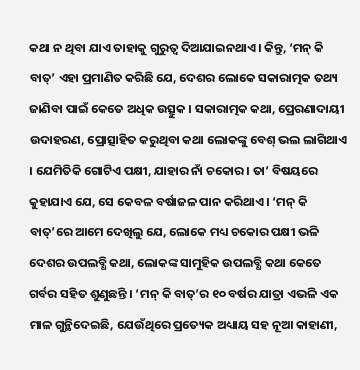କଥା ନ ଥିବା ଯାଏ ତାହାକୁ ଗୁରୁତ୍ୱ ଦିଆଯାଇନଥାଏ । କିନ୍ତୁ, ‘ମନ୍ କି ବାତ୍’ ଏହା ପ୍ରମାଣିତ କରିଛି ଯେ, ଦେଶର ଲୋକେ ସକାରାତ୍ମକ ତଥ୍ୟ ଜାଣିବା ପାଇଁ କେତେ ଅଧିକ ଉତ୍ସୁକ । ସକାରାତ୍ମକ କଥା, ପ୍ରେରଣାଦାୟୀ ଉଦାହରଣ, ପ୍ରୋତ୍ସାହିତ କରୁଥିବା କଥା ଲୋକଙ୍କୁ ବେଶ୍ ଭଲ ଲାଗିଥାଏ । ଯେମିତିକି ଗୋଟିଏ ପକ୍ଷୀ, ଯାହାର ନାଁ ଚକୋର । ତା’ ବିଷୟରେ କୁହାଯାଏ ଯେ, ସେ କେବଳ ବର୍ଷାଜଳ ପାନ କରିଥାଏ । ‘ମନ୍ କି ବାତ୍’ରେ ଆମେ ଦେଖିଲୁ ଯେ, ଲୋକେ ମଧ୍ୟ ଚକୋର ପକ୍ଷୀ ଭଳି ଦେଶର ଉପଲବ୍ଧି କଥା, ଲୋକଙ୍କ ସାମୁହିକ ଉପଲବ୍ଧି କଥା କେତେ ଗର୍ବର ସହିତ ଶୁଣୁଛନ୍ତି । ‘ମନ୍ କି ବାତ୍’ର ୧୦ ବର୍ଷର ଯାତ୍ରା ଏଭଳି ଏକ ମାଳ ଗୁନ୍ଥିଦେଇଛି, ଯେଉଁଥିରେ ପ୍ରତ୍ୟେକ ଅଧ୍ୟାୟ ସହ ନୂଆ କାହାଣୀ,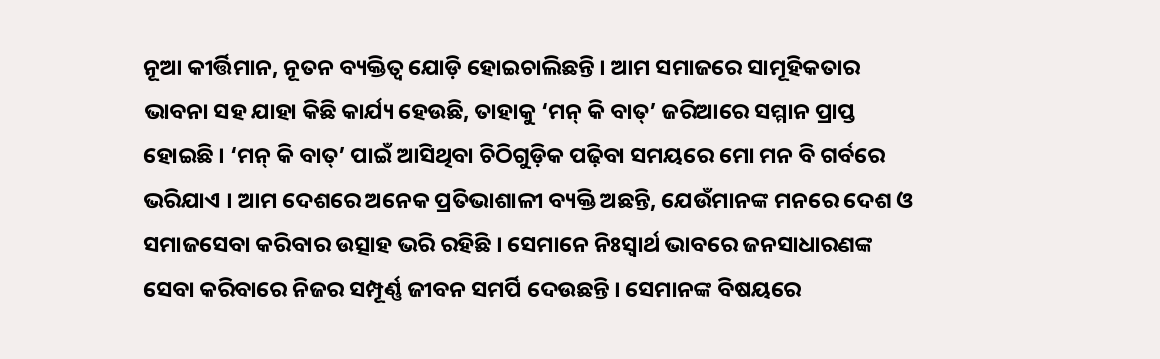ନୂଆ କୀର୍ତ୍ତିମାନ, ନୂତନ ବ୍ୟକ୍ତିତ୍ୱ ଯୋଡ଼ି ହୋଇଚାଲିଛନ୍ତି । ଆମ ସମାଜରେ ସାମୂହିକତାର ଭାବନା ସହ ଯାହା କିଛି କାର୍ଯ୍ୟ ହେଉଛି, ତାହାକୁ ‘ମନ୍ କି ବାତ୍’ ଜରିଆରେ ସମ୍ମାନ ପ୍ରାପ୍ତ ହୋଇଛି । ‘ମନ୍ କି ବାତ୍’ ପାଇଁ ଆସିଥିବା ଚିଠିଗୁଡ଼ିକ ପଢ଼ିବା ସମୟରେ ମୋ ମନ ବି ଗର୍ବରେ ଭରିଯାଏ । ଆମ ଦେଶରେ ଅନେକ ପ୍ରତିଭାଶାଳୀ ବ୍ୟକ୍ତି ଅଛନ୍ତି, ଯେଉଁମାନଙ୍କ ମନରେ ଦେଶ ଓ ସମାଜସେବା କରିବାର ଉତ୍ସାହ ଭରି ରହିଛି । ସେମାନେ ନିଃସ୍ୱାର୍ଥ ଭାବରେ ଜନସାଧାରଣଙ୍କ ସେବା କରିବାରେ ନିଜର ସମ୍ପୂର୍ଣ୍ଣ ଜୀବନ ସମର୍ପି ଦେଉଛନ୍ତି । ସେମାନଙ୍କ ବିଷୟରେ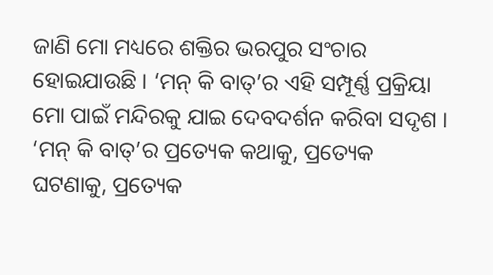ଜାଣି ମୋ ମଧ୍ୟରେ ଶକ୍ତିର ଭରପୁର ସଂଚାର ହୋଇଯାଉଛି । ‘ମନ୍ କି ବାତ୍’ର ଏହି ସମ୍ପୂର୍ଣ୍ଣ ପ୍ରକ୍ରିୟା ମୋ ପାଇଁ ମନ୍ଦିରକୁ ଯାଇ ଦେବଦର୍ଶନ କରିବା ସଦୃଶ । ‘ମନ୍ କି ବାତ୍’ର ପ୍ରତ୍ୟେକ କଥାକୁ, ପ୍ରତ୍ୟେକ ଘଟଣାକୁ, ପ୍ରତ୍ୟେକ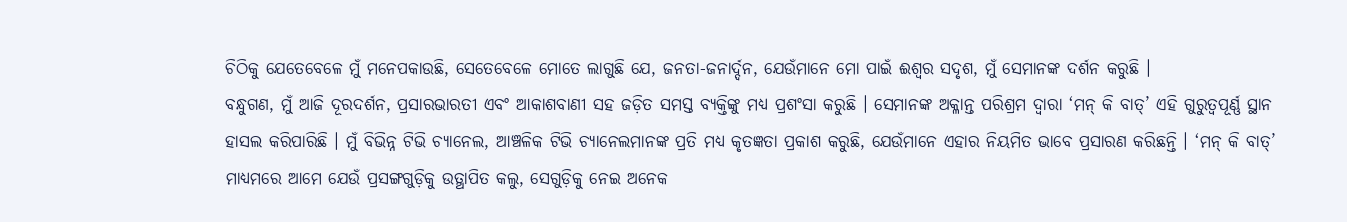ଚିଠିକୁ ଯେତେବେଳେ ମୁଁ ମନେପକାଉଛି, ସେତେବେଳେ ମୋତେ ଲାଗୁଛି ଯେ, ଜନତା-ଜନାର୍ଦ୍ଦନ, ଯେଉଁମାନେ ମୋ ପାଇଁ ଈଶ୍ୱର ସଦୃଶ, ମୁଁ ସେମାନଙ୍କ ଦର୍ଶନ କରୁଛି ।
ବନ୍ଧୁଗଣ, ମୁଁ ଆଜି ଦୂରଦର୍ଶନ, ପ୍ରସାରଭାରତୀ ଏବଂ ଆକାଶବାଣୀ ସହ ଜଡ଼ିତ ସମସ୍ତ ବ୍ୟକ୍ତିଙ୍କୁ ମଧ୍ୟ ପ୍ରଶଂସା କରୁଛି । ସେମାନଙ୍କ ଅକ୍ଳାନ୍ତ ପରିଶ୍ରମ ଦ୍ୱାରା ‘ମନ୍ କି ବାତ୍’ ଏହି ଗୁରୁତ୍ୱପୂର୍ଣ୍ଣ ସ୍ଥାନ ହାସଲ କରିପାରିଛି । ମୁଁ ବିଭିନ୍ନ ଟିଭି ଚ୍ୟାନେଲ, ଆଞ୍ଚଳିକ ଟିଭି ଚ୍ୟାନେଲମାନଙ୍କ ପ୍ରତି ମଧ୍ୟ କୃତଜ୍ଞତା ପ୍ରକାଶ କରୁଛି, ଯେଉଁମାନେ ଏହାର ନିୟମିତ ଭାବେ ପ୍ରସାରଣ କରିଛନ୍ତି । ‘ମନ୍ କି ବାତ୍’ ମାଧ୍ୟମରେ ଆମେ ଯେଉଁ ପ୍ରସଙ୍ଗଗୁଡ଼ିକୁ ଉତ୍ଥାପିତ କଲୁ, ସେଗୁଡ଼ିକୁ ନେଇ ଅନେକ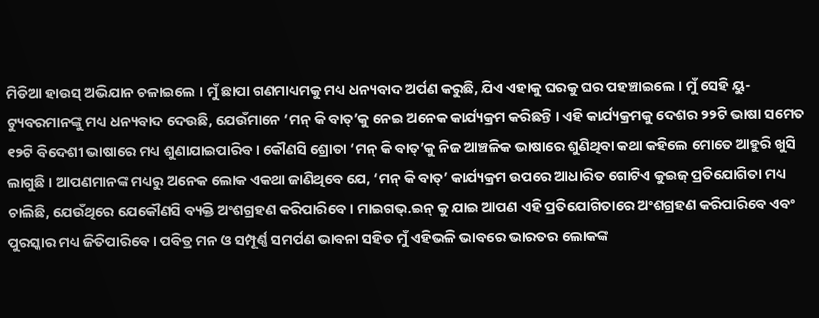ମିଡିଆ ହାଉସ୍ ଅଭିଯାନ ଚଳାଇଲେ । ମୁଁ ଛାପା ଗଣମାଧ୍ୟମକୁ ମଧ୍ୟ ଧନ୍ୟବାଦ ଅର୍ପଣ କରୁଛି, ଯିଏ ଏହାକୁ ଘରକୁ ଘର ପହଞ୍ଚାଇଲେ । ମୁଁ ସେହି ୟୁ-ଟ୍ୟୁବରମାନଙ୍କୁ ମଧ୍ୟ ଧନ୍ୟବାଦ ଦେଉଛି, ଯେଉଁମାନେ ‘ମନ୍ କି ବାତ୍’କୁ ନେଇ ଅନେକ କାର୍ଯ୍ୟକ୍ରମ କରିଛନ୍ତି । ଏହି କାର୍ଯ୍ୟକ୍ରମକୁ ଦେଶର ୨୨ଟି ଭାଷା ସମେତ ୧୨ଟି ବିଦେଶୀ ଭାଷାରେ ମଧ୍ୟ ଶୁଣାଯାଇପାରିବ । କୌଣସି ଶ୍ରୋତା ‘ମନ୍ କି ବାତ୍’କୁ ନିଜ ଆଞ୍ଚଳିକ ଭାଷାରେ ଶୁଣିଥିବା କଥା କହିଲେ ମୋତେ ଆହୁରି ଖୁସି ଲାଗୁଛି । ଆପଣମାନଙ୍କ ମଧ୍ୟରୁ ଅନେକ ଲୋକ ଏକଥା ଜାଣିଥିବେ ଯେ, ‘ମନ୍ କି ବାତ୍’ କାର୍ଯ୍ୟକ୍ରମ ଉପରେ ଆଧାରିତ ଗୋଟିଏ କୁଇଜ୍ ପ୍ରତିଯୋଗିତା ମଧ୍ୟ ଚାଲିଛି, ଯେଉଁଥିରେ ଯେକୌଣସି ବ୍ୟକ୍ତି ଅଂଶଗ୍ରହଣ କରିପାରିବେ । ମାଇଗଭ୍.ଇନ୍ କୁ ଯାଇ ଆପଣ ଏହି ପ୍ରତିଯୋଗିତାରେ ଅଂଶଗ୍ରହଣ କରିପାରିବେ ଏବଂ ପୁରସ୍କାର ମଧ୍ୟ ଜିତିପାରିବେ । ପବିତ୍ର ମନ ଓ ସମ୍ପୂର୍ଣ୍ଣ ସମର୍ପଣ ଭାବନା ସହିତ ମୁଁ ଏହିଭଳି ଭାବରେ ଭାରତର ଲୋକଙ୍କ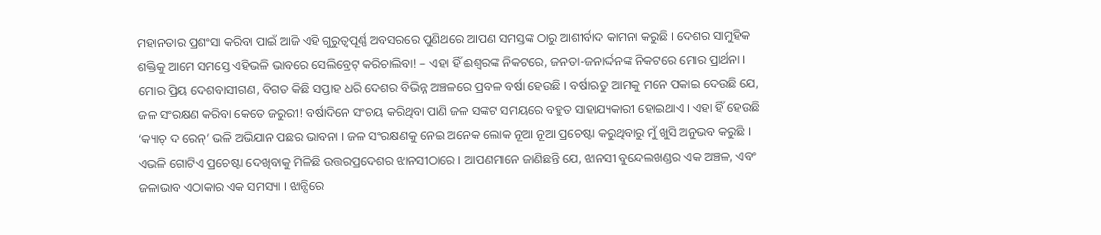ମହାନତାର ପ୍ରଶଂସା କରିବା ପାଇଁ ଆଜି ଏହି ଗୁରୁତ୍ୱପୂର୍ଣ୍ଣ ଅବସରରେ ପୁଣିଥରେ ଆପଣ ସମସ୍ତଙ୍କ ଠାରୁ ଆଶୀର୍ବାଦ କାମନା କରୁଛି । ଦେଶର ସାମୁହିକ ଶକ୍ତିକୁ ଆମେ ସମସ୍ତେ ଏହିଭଳି ଭାବରେ ସେଲିବ୍ରେଟ୍ କରିଚାଲିବା! – ଏହା ହିଁ ଈଶ୍ୱରଙ୍କ ନିକଟରେ, ଜନତା-ଜନାର୍ଦ୍ଦନଙ୍କ ନିକଟରେ ମୋର ପ୍ରାର୍ଥନା ।
ମୋର ପ୍ରିୟ ଦେଶବାସୀଗଣ, ବିଗତ କିଛି ସପ୍ତାହ ଧରି ଦେଶର ବିଭିନ୍ନ ଅଞ୍ଚଳରେ ପ୍ରବଳ ବର୍ଷା ହେଉଛି । ବର୍ଷାଋତୁ ଆମକୁ ମନେ ପକାଇ ଦେଉଛି ଯେ, ଜଳ ସଂରକ୍ଷଣ କରିବା କେତେ ଜରୁରୀ! ବର୍ଷାଦିନେ ସଂଚୟ କରିଥିବା ପାଣି ଜଳ ସଙ୍କଟ ସମୟରେ ବହୁତ ସାହାଯ୍ୟକାରୀ ହୋଇଥାଏ । ଏହା ହିଁ ହେଉଛି ‘କ୍ୟାଚ୍ ଦ ରେନ୍’ ଭଳି ଅଭିଯାନ ପଛର ଭାବନା । ଜଳ ସଂରକ୍ଷଣକୁ ନେଇ ଅନେକ ଲୋକ ନୂଆ ନୂଆ ପ୍ରଚେଷ୍ଟା କରୁଥିବାରୁ ମୁଁ ଖୁସି ଅନୁଭବ କରୁଛି । ଏଭଳି ଗୋଟିଏ ପ୍ରଚେଷ୍ଟା ଦେଖିବାକୁ ମିଳିଛି ଉତ୍ତରପ୍ରଦେଶର ଝାନସୀଠାରେ । ଆପଣମାନେ ଜାଣିଛନ୍ତି ଯେ, ଝାନସୀ ବୁନ୍ଦେଲଖଣ୍ଡର ଏକ ଅଞ୍ଚଳ, ଏବଂ ଜଳାଭାବ ଏଠାକାର ଏକ ସମସ୍ୟା । ଝାନ୍ସିରେ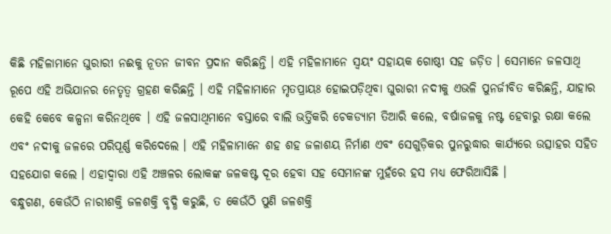କିଛି ମହିଳାମାନେ ଘୁରାରୀ ନଈକୁ ନୂତନ ଜୀବନ ପ୍ରଦାନ କରିଛନ୍ତି । ଏହି ମହିଳାମାନେ ସ୍ୱୟଂ ସହାୟକ ଗୋଷ୍ଠୀ ସହ ଜଡ଼ିତ । ସେମାନେ ଜଳସାଥି ରୂପେ ଏହି ଅଭିଯାନର ନେତୃତ୍ୱ ଗ୍ରହଣ କରିଛନ୍ତି । ଏହି ମହିଳାମାନେ ମୃତପ୍ରାୟଃ ହୋଇପଡ଼ିଥିବା ଘୁରାରୀ ନଦୀକୁ ଏଭଳି ପୁନର୍ଜୀବିତ କରିଛନ୍ତି, ଯାହାର କେହି କେବେ କଳ୍ପନା କରିନଥିବେ । ଏହି ଜଳସାଥିମାନେ ବସ୍ତାରେ ବାଲି ଭର୍ତ୍ତିକରି ଚେକଡ୍ୟାମ ତିଆରି କଲେ, ବର୍ଷାଜଳକୁ ନଷ୍ଟ ହେବାରୁ ରକ୍ଷା କଲେ ଏବଂ ନଦୀକୁ ଜଳରେ ପରିପୂର୍ଣ୍ଣ କରିଦେଲେ । ଏହି ମହିଳାମାନେ ଶହ ଶହ ଜଳାଶୟ ନିର୍ମାଣ ଏବଂ ସେଗୁଡ଼ିକର ପୁନରୁଦ୍ଧାର କାର୍ଯ୍ୟରେ ଉତ୍ସାହର ସହିତ ସହଯୋଗ କଲେ । ଏହାଦ୍ୱାରା ଏହି ଅଞ୍ଚଳର ଲୋକଙ୍କ ଜଳକଷ୍ଟ ଦୂର ହେବା ସହ ସେମାନଙ୍କ ମୁହଁରେ ହସ ମଧ୍ୟ ଫେରିଆସିଛି ।
ବନ୍ଧୁଗଣ, କେଉଁଠି ନାରୀଶକ୍ତି ଜଳଶକ୍ତି ବୃଦ୍ଧି କରୁଛି, ତ କେଉଁଠି ପୁଣି ଜଳଶକ୍ତି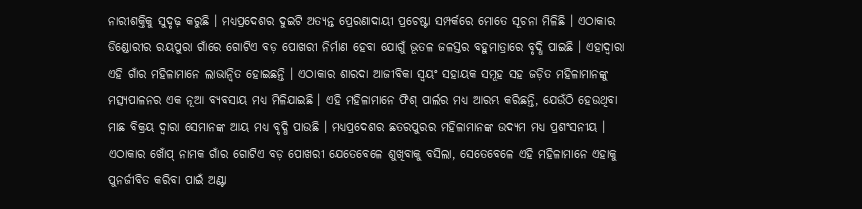ନାରୀଶକ୍ତିକୁ ସୁଦୃଢ଼ କରୁଛି । ମଧ୍ୟପ୍ରଦେଶର ଦୁଇଟି ଅତ୍ୟନ୍ତ ପ୍ରେରଣାଦାୟୀ ପ୍ରଚେଷ୍ଟା ସମ୍ପର୍କରେ ମୋତେ ସୂଚନା ମିଳିଛି । ଏଠାକାର ଡିଣ୍ଡୋରୀର ରୟପୁରା ଗାଁରେ ଗୋଟିଏ ବଡ଼ ପୋଖରୀ ନିର୍ମାଣ ହେବା ଯୋଗୁଁ ଭୂତଳ ଜଳସ୍ତର ବହୁମାତ୍ରାରେ ବୃଦ୍ଧି ପାଇଛି । ଏହାଦ୍ୱାରା ଏହି ଗାଁର ମହିଳାମାନେ ଲାଭାନ୍ୱିତ ହୋଇଛନ୍ତି । ଏଠାକାର ଶାରଦା ଆଜୀବିକା ସ୍ୱୟଂ ସହାୟକ ସମୂହ ସହ ଜଡ଼ିତ ମହିଳାମାନଙ୍କୁ ମତ୍ସ୍ୟପାଳନର ଏକ ନୂଆ ବ୍ୟବସାୟ ମଧ୍ୟ ମିଳିଯାଇଛି । ଏହି ମହିଳାମାନେ ଫିଶ୍ ପାର୍ଲର ମଧ୍ୟ ଆରମ୍ଭ କରିଛନ୍ତି, ଯେଉଁଠି ହେଉଥିବା ମାଛ ବିକ୍ରୟ ଦ୍ୱାରା ସେମାନଙ୍କ ଆୟ ମଧ୍ୟ ବୃଦ୍ଧି ପାଉଛି । ମଧ୍ୟପ୍ରଦେଶର ଛତରପୁରର ମହିଳାମାନଙ୍କ ଉଦ୍ୟମ ମଧ୍ୟ ପ୍ରଶଂସନୀୟ । ଏଠାକାର ଖୋଁପ୍ ନାମକ ଗାଁର ଗୋଟିଏ ବଡ଼ ପୋଖରୀ ଯେତେବେଳେ ଶୁଖିବାକୁ ବସିଲା, ସେତେବେଳେ ଏହି ମହିଳାମାନେ ଏହାକୁ ପୁନର୍ଜୀବିତ କରିବା ପାଇଁ ଅଣ୍ଟା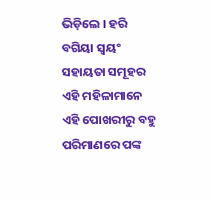ଭିଡ଼ିଲେ । ହରି ବଗିୟା ସ୍ୱୟଂ ସହାୟତା ସମୂହର ଏହି ମହିଳାମାନେ ଏହି ପୋଖରୀରୁ ବହୁ ପରିମାଣରେ ପଙ୍କ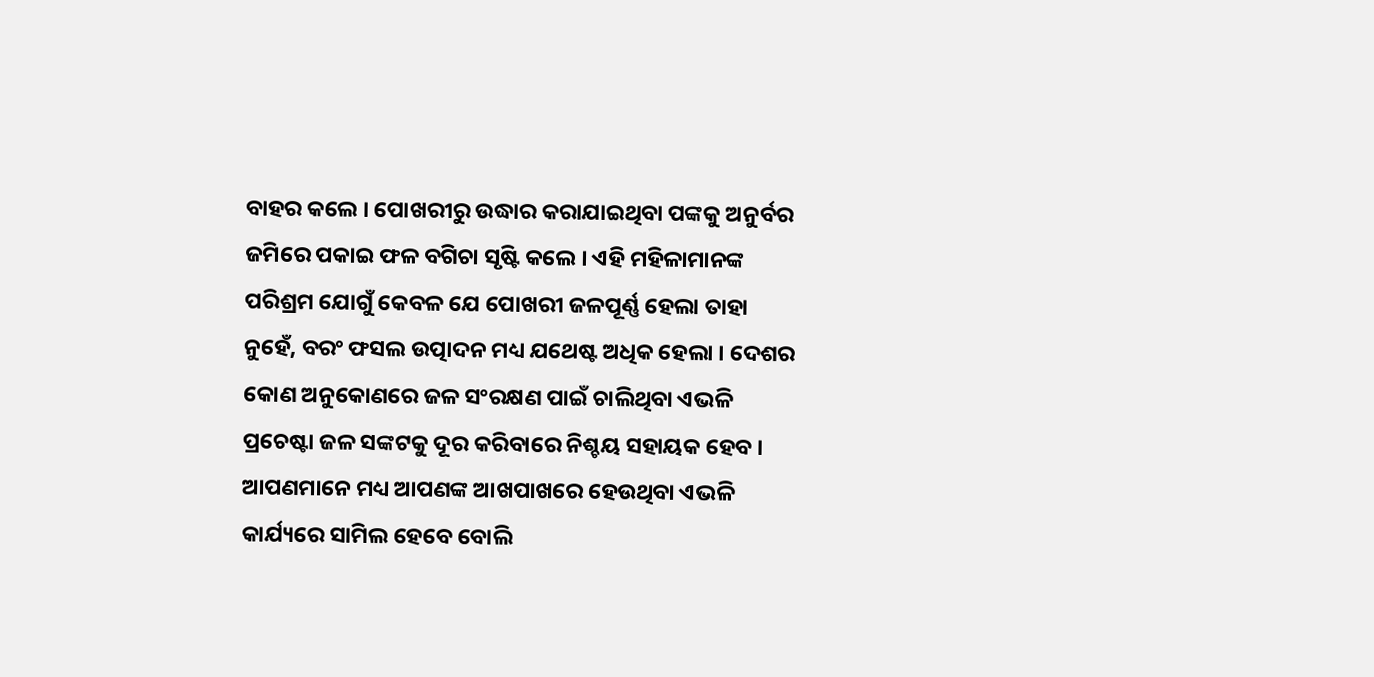ବାହର କଲେ । ପୋଖରୀରୁ ଉଦ୍ଧାର କରାଯାଇଥିବା ପଙ୍କକୁ ଅନୁର୍ବର ଜମିରେ ପକାଇ ଫଳ ବଗିଚା ସୃଷ୍ଟି କଲେ । ଏହି ମହିଳାମାନଙ୍କ ପରିଶ୍ରମ ଯୋଗୁଁ କେବଳ ଯେ ପୋଖରୀ ଜଳପୂର୍ଣ୍ଣ ହେଲା ତାହା ନୁହେଁ, ବରଂ ଫସଲ ଉତ୍ପାଦନ ମଧ୍ୟ ଯଥେଷ୍ଟ ଅଧିକ ହେଲା । ଦେଶର କୋଣ ଅନୁକୋଣରେ ଜଳ ସଂରକ୍ଷଣ ପାଇଁ ଚାଲିଥିବା ଏଭଳି ପ୍ରଚେଷ୍ଟା ଜଳ ସଙ୍କଟକୁ ଦୂର କରିବାରେ ନିଶ୍ଚୟ ସହାୟକ ହେବ । ଆପଣମାନେ ମଧ୍ୟ ଆପଣଙ୍କ ଆଖପାଖରେ ହେଉଥିବା ଏଭଳି କାର୍ଯ୍ୟରେ ସାମିଲ ହେବେ ବୋଲି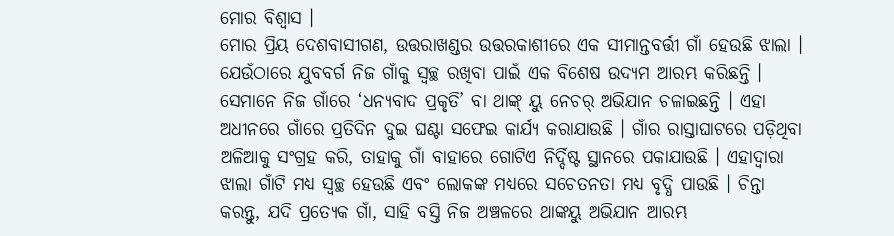ମୋର ବିଶ୍ୱାସ ।
ମୋର ପ୍ରିୟ ଦେଶବାସୀଗଣ, ଉତ୍ତରାଖଣ୍ଡର ଉତ୍ତରକାଶୀରେ ଏକ ସୀମାନ୍ତବର୍ତ୍ତୀ ଗାଁ ହେଉଛି ଝାଲା । ଯେଉଁଠାରେ ଯୁବବର୍ଗ ନିଜ ଗାଁକୁ ସ୍ୱଚ୍ଛ ରଖିବା ପାଇଁ ଏକ ବିଶେଷ ଉଦ୍ୟମ ଆରମ୍ଭ କରିଛନ୍ତି । ସେମାନେ ନିଜ ଗାଁରେ ‘ଧନ୍ୟବାଦ ପ୍ରକୃତି’ ବା ଥାଙ୍କ୍ ୟୁ ନେଚର୍ ଅଭିଯାନ ଚଳାଇଛନ୍ତି । ଏହା ଅଧୀନରେ ଗାଁରେ ପ୍ରତିଦିନ ଦୁଇ ଘଣ୍ଟା ସଫେଇ କାର୍ଯ୍ୟ କରାଯାଉଛି । ଗାଁର ରାସ୍ତାଘାଟରେ ପଡ଼ିଥିବା ଅଳିଆକୁ ସଂଗ୍ରହ କରି, ତାହାକୁ ଗାଁ ବାହାରେ ଗୋଟିଏ ନିର୍ଦ୍ଦିଷ୍ଟ ସ୍ଥାନରେ ପକାଯାଉଛି । ଏହାଦ୍ୱାରା ଝାଲା ଗାଁଟି ମଧ୍ୟ ସ୍ୱଚ୍ଛ ହେଉଛି ଏବଂ ଲୋକଙ୍କ ମଧ୍ୟରେ ସଚେତନତା ମଧ୍ୟ ବୃଦ୍ଧି ପାଉଛି । ଚିନ୍ତା କରନ୍ତୁ, ଯଦି ପ୍ରତ୍ୟେକ ଗାଁ, ସାହି ବସ୍ତି ନିଜ ଅଞ୍ଚଳରେ ଥାଙ୍କୟୁ ଅଭିଯାନ ଆରମ୍ଭ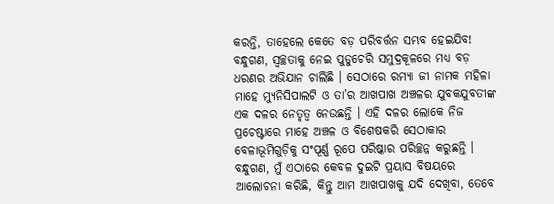କରନ୍ତି, ତାହେଲେ କେତେ ବଡ଼ ପରିବର୍ତ୍ତନ ସମ୍ଭବ ହେଇଯିବ!
ବନ୍ଧୁଗଣ, ସ୍ୱଚ୍ଛତାକୁ ନେଇ ପୁଡୁଚେରି ସମୁଦ୍ରକୂଳରେ ମଧ୍ୟ ବଡ଼ ଧରଣର ଅଭିଯାନ ଚାଲିଛି । ସେଠାରେ ରମ୍ୟା ଜୀ ନାମକ ମହିଳା ମାହେ ମ୍ୟୁନିସିପାଲଟି ଓ ତା’ର ଆଖପାଖ ଅଞ୍ଚଳର ଯୁବକଯୁବତୀଙ୍କ ଏକ ଦଳର ନେତୃତ୍ୱ ନେଉଛନ୍ତି । ଏହି ଦଳର ଲୋକେ ନିଜ ପ୍ରଚେଷ୍ଟାରେ ମାହେ ଅଞ୍ଚଳ ଓ ବିଶେଷକରି ସେଠାକାର ବେଳାଭୂମିଗୁଡ଼ିକୁ ସଂପୂର୍ଣ୍ଣ ରୂପେ ପରିଷ୍କାର ପରିଚ୍ଛନ୍ନ କରୁଛନ୍ତି ।
ବନ୍ଧୁଗଣ, ମୁଁ ଏଠାରେ କେବଳ ଦୁଇଟି ପ୍ରୟାସ ବିଷୟରେ ଆଲୋଚନା କରିଛି, କିନ୍ତୁ ଆମ ଆଖପାଖକୁ ଯଦି ଦେଖିବା, ତେବେ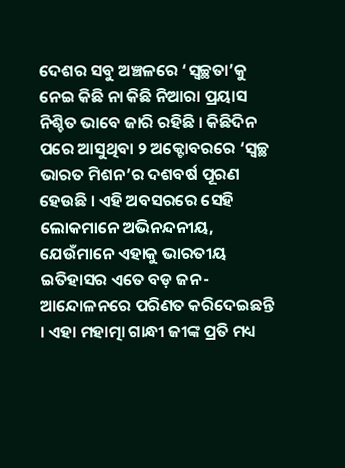ଦେଶର ସବୁ ଅଞ୍ଚଳରେ ‘ସ୍ୱଚ୍ଛତା’କୁ ନେଇ କିଛି ନା କିଛି ନିଆରା ପ୍ରୟାସ ନିଶ୍ଚିତ ଭାବେ ଜାରି ରହିଛି । କିଛିଦିନ ପରେ ଆସୁଥିବା ୨ ଅକ୍ଟୋବରରେ ‘ସ୍ୱଚ୍ଛ ଭାରତ ମିଶନ’ର ଦଶବର୍ଷ ପୂରଣ ହେଉଛି । ଏହି ଅବସରରେ ସେହି ଲୋକମାନେ ଅଭିନନ୍ଦନୀୟ, ଯେଉଁମାନେ ଏହାକୁ ଭାରତୀୟ ଇତିହାସର ଏତେ ବଡ଼ ଜନ-ଆନ୍ଦୋଳନରେ ପରିଣତ କରିଦେଇଛନ୍ତି । ଏହା ମହାତ୍ମା ଗାନ୍ଧୀ ଜୀଙ୍କ ପ୍ରତି ମଧ୍ୟ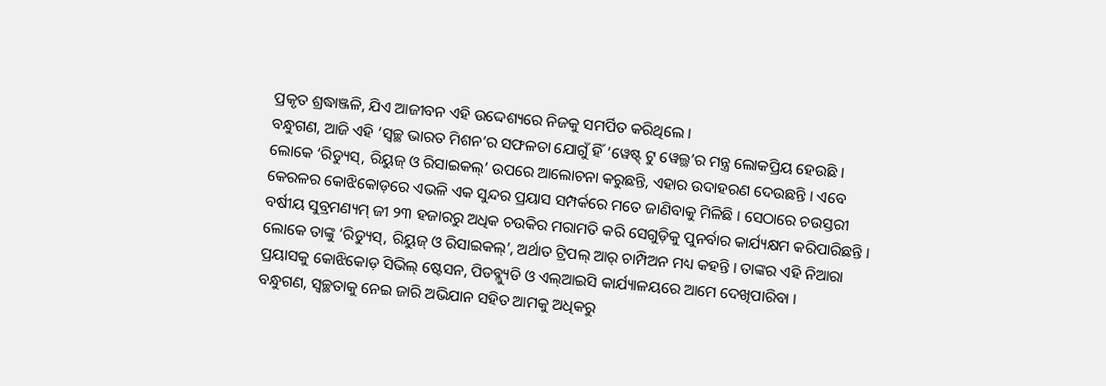ପ୍ରକୃତ ଶ୍ରଦ୍ଧାଞ୍ଜଳି, ଯିଏ ଆଜୀବନ ଏହି ଉଦ୍ଦେଶ୍ୟରେ ନିଜକୁ ସମର୍ପିତ କରିଥିଲେ ।
ବନ୍ଧୁଗଣ, ଆଜି ଏହି ‘ସ୍ୱଚ୍ଛ ଭାରତ ମିଶନ’ର ସଫଳତା ଯୋଗୁଁ ହିଁ ‘ୱେଷ୍ଟ୍ ଟୁ ୱେଲ୍ଥ’ର ମନ୍ତ୍ର ଲୋକପ୍ରିୟ ହେଉଛି । ଲୋକେ ‘ରିଡ୍ୟୁସ୍, ରିୟୁଜ୍ ଓ ରିସାଇକଲ୍’ ଉପରେ ଆଲୋଚନା କରୁଛନ୍ତି, ଏହାର ଉଦାହରଣ ଦେଉଛନ୍ତି । ଏବେ କେରଳର କୋଝିକୋଡ଼ରେ ଏଭଳି ଏକ ସୁନ୍ଦର ପ୍ରୟାସ ସମ୍ପର୍କରେ ମତେ ଜାଣିବାକୁ ମିଳିଛି । ସେଠାରେ ଚଉସ୍ତରୀ ବର୍ଷୀୟ ସୁବ୍ରମଣ୍ୟମ୍ ଜୀ ୨୩ ହଜାରରୁ ଅଧିକ ଚଉକିର ମରାମତି କରି ସେଗୁଡ଼ିକୁ ପୁନର୍ବାର କାର୍ଯ୍ୟକ୍ଷମ କରିପାରିଛନ୍ତି । ଲୋକେ ତାଙ୍କୁ ‘ରିଡ୍ୟୁସ୍, ରିୟୁଜ୍ ଓ ରିସାଇକଲ୍’, ଅର୍ଥାତ ଟ୍ରିପଲ୍ ଆର୍ ଚାମ୍ପିଅନ ମଧ୍ୟ କହନ୍ତି । ତାଙ୍କର ଏହି ନିଆରା ପ୍ରୟାସକୁ କୋଝିକୋଡ଼ ସିଭିଲ୍ ଷ୍ଟେସନ, ପିଡବ୍ଲ୍ୟୁଡି ଓ ଏଲ୍ଆଇସି କାର୍ଯ୍ୟାଳୟରେ ଆମେ ଦେଖିପାରିବା ।
ବନ୍ଧୁଗଣ, ସ୍ୱଚ୍ଛତାକୁ ନେଇ ଜାରି ଅଭିଯାନ ସହିତ ଆମକୁ ଅଧିକରୁ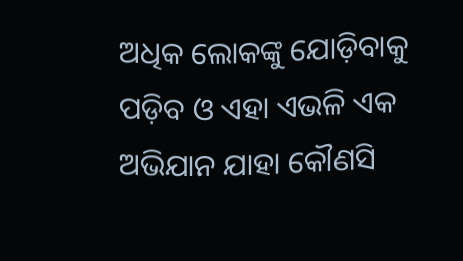ଅଧିକ ଲୋକଙ୍କୁ ଯୋଡ଼ିବାକୁ ପଡ଼ିବ ଓ ଏହା ଏଭଳି ଏକ ଅଭିଯାନ ଯାହା କୌଣସି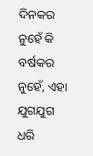ଦିନକର ନୁହେଁ କି ବର୍ଷକର ନୁହେଁ, ଏହା ଯୁଗଯୁଗ ଧରି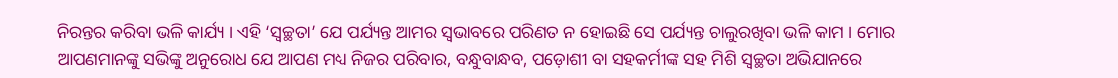ନିରନ୍ତର କରିବା ଭଳି କାର୍ଯ୍ୟ । ଏହି ‘ସ୍ୱଚ୍ଛତା’ ଯେ ପର୍ଯ୍ୟନ୍ତ ଆମର ସ୍ୱଭାବରେ ପରିଣତ ନ ହୋଇଛି ସେ ପର୍ଯ୍ୟନ୍ତ ଚାଲୁରଖିବା ଭଳି କାମ । ମୋର ଆପଣମାନଙ୍କୁ ସଭିଙ୍କୁ ଅନୁରୋଧ ଯେ ଆପଣ ମଧ୍ୟ ନିଜର ପରିବାର, ବନ୍ଧୁବାନ୍ଧବ, ପଡ଼ୋଶୀ ବା ସହକର୍ମୀଙ୍କ ସହ ମିଶି ସ୍ୱଚ୍ଛତା ଅଭିଯାନରେ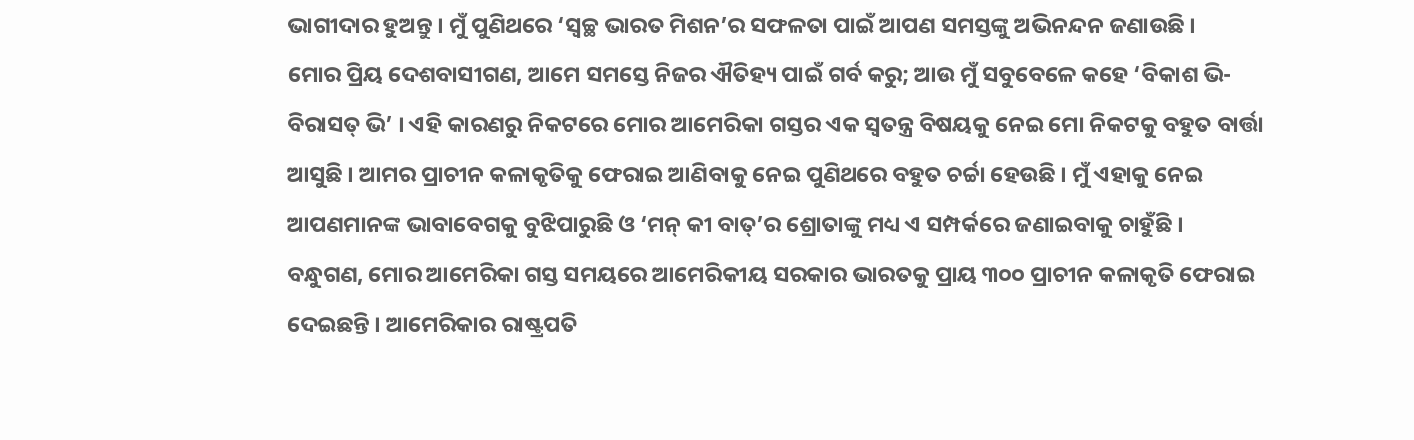ଭାଗୀଦାର ହୁଅନ୍ତୁ । ମୁଁ ପୁଣିଥରେ ‘ସ୍ୱଚ୍ଛ ଭାରତ ମିଶନ’ର ସଫଳତା ପାଇଁ ଆପଣ ସମସ୍ତଙ୍କୁ ଅଭିନନ୍ଦନ ଜଣାଉଛି ।
ମୋର ପ୍ରିୟ ଦେଶବାସୀଗଣ, ଆମେ ସମସ୍ତେ ନିଜର ଐତିହ୍ୟ ପାଇଁ ଗର୍ବ କରୁ; ଆଉ ମୁଁ ସବୁବେଳେ କହେ ‘ବିକାଶ ଭି-ବିରାସତ୍ ଭି’ । ଏହି କାରଣରୁ ନିକଟରେ ମୋର ଆମେରିକା ଗସ୍ତର ଏକ ସ୍ୱତନ୍ତ୍ର ବିଷୟକୁ ନେଇ ମୋ ନିକଟକୁ ବହୁତ ବାର୍ତ୍ତା ଆସୁଛି । ଆମର ପ୍ରାଚୀନ କଳାକୃତିକୁ ଫେରାଇ ଆଣିବାକୁ ନେଇ ପୁଣିଥରେ ବହୁତ ଚର୍ଚ୍ଚା ହେଉଛି । ମୁଁ ଏହାକୁ ନେଇ ଆପଣମାନଙ୍କ ଭାବାବେଗକୁ ବୁଝିପାରୁଛି ଓ ‘ମନ୍ କୀ ବାତ୍’ର ଶ୍ରୋତାଙ୍କୁ ମଧ୍ୟ ଏ ସମ୍ପର୍କରେ ଜଣାଇବାକୁ ଚାହୁଁଛି ।
ବନ୍ଧୁଗଣ, ମୋର ଆମେରିକା ଗସ୍ତ ସମୟରେ ଆମେରିକୀୟ ସରକାର ଭାରତକୁ ପ୍ରାୟ ୩୦୦ ପ୍ରାଚୀନ କଳାକୃତି ଫେରାଇ ଦେଇଛନ୍ତି । ଆମେରିକାର ରାଷ୍ଟ୍ରପତି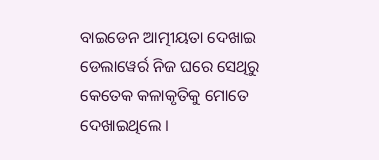ବାଇଡେନ ଆତ୍ମୀୟତା ଦେଖାଇ ଡେଲାୱେର୍ର ନିଜ ଘରେ ସେଥିରୁ କେତେକ କଳାକୃତିକୁ ମୋତେ ଦେଖାଇଥିଲେ ।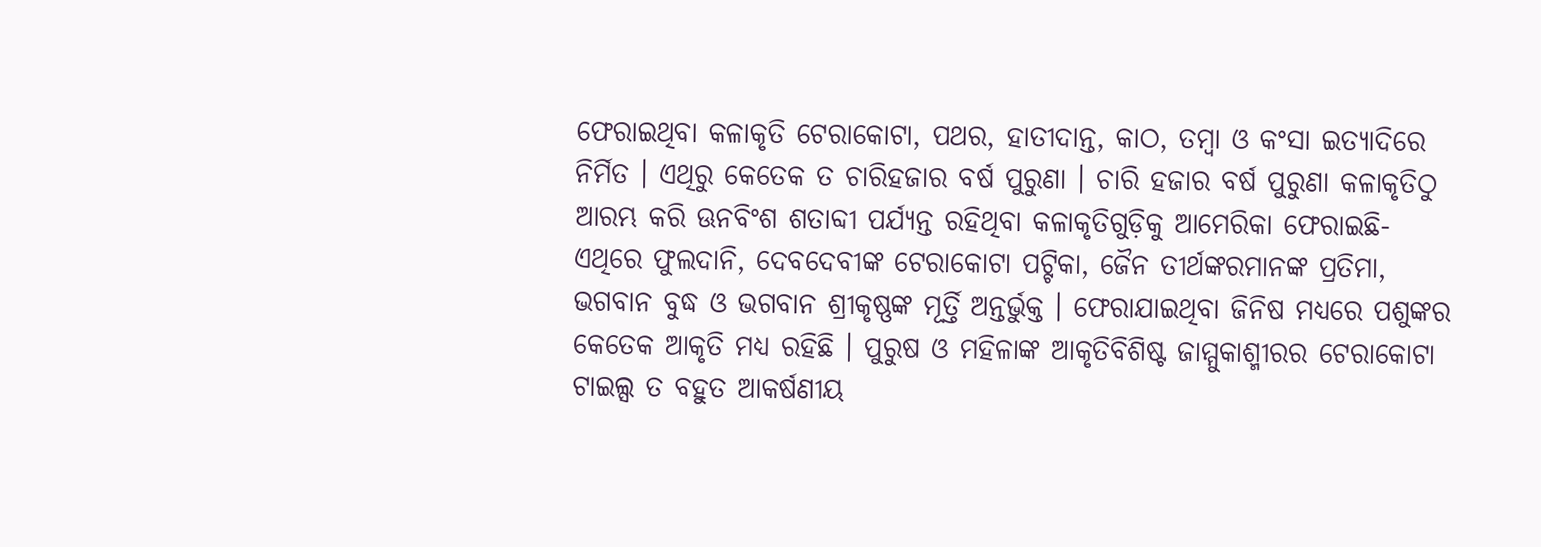ଫେରାଇଥିବା କଳାକୃତି ଟେରାକୋଟା, ପଥର, ହାତୀଦାନ୍ତ, କାଠ, ତମ୍ବା ଓ କଂସା ଇତ୍ୟାଦିରେ ନିର୍ମିତ । ଏଥିରୁ କେତେକ ତ ଚାରିହଜାର ବର୍ଷ ପୁରୁଣା । ଚାରି ହଜାର ବର୍ଷ ପୁରୁଣା କଳାକୃତିଠୁ ଆରମ୍ଭ କରି ଊନବିଂଶ ଶତାବ୍ଦୀ ପର୍ଯ୍ୟନ୍ତ ରହିଥିବା କଳାକୃତିଗୁଡ଼ିକୁ ଆମେରିକା ଫେରାଇଛି- ଏଥିରେ ଫୁଲଦାନି, ଦେବଦେବୀଙ୍କ ଟେରାକୋଟା ପଟ୍ଟିକା, ଜୈନ ତୀର୍ଥଙ୍କରମାନଙ୍କ ପ୍ରତିମା, ଭଗବାନ ବୁଦ୍ଧ ଓ ଭଗବାନ ଶ୍ରୀକୃଷ୍ଣଙ୍କ ମୂର୍ତ୍ତି ଅନ୍ତର୍ଭୁକ୍ତ । ଫେରାଯାଇଥିବା ଜିନିଷ ମଧ୍ୟରେ ପଶୁଙ୍କର କେତେକ ଆକୃତି ମଧ୍ୟ ରହିଛି । ପୁରୁଷ ଓ ମହିଳାଙ୍କ ଆକୃତିବିଶିଷ୍ଟ ଜାମ୍ମୁକାଶ୍ମୀରର ଟେରାକୋଟା ଟାଇଲ୍ସ ତ ବହୁତ ଆକର୍ଷଣୀୟ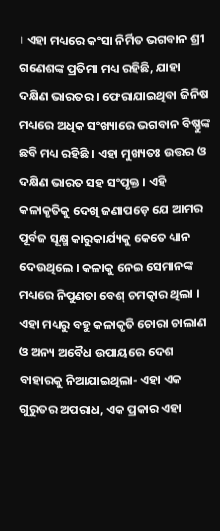। ଏହା ମଧ୍ୟରେ କଂସା ନିର୍ମିତ ଭଗବାନ ଶ୍ରୀ ଗଣେଶଙ୍କ ପ୍ରତିମା ମଧ୍ୟ ରହିଛି, ଯାହା ଦକ୍ଷିଣ ଭାରତର । ଫେରାଯାଇଥିବା ଜିନିଷ ମଧ୍ୟରେ ଅଧିକ ସଂଖ୍ୟାରେ ଭଗବାନ ବିଷ୍ଣୁଙ୍କ ଛବି ମଧ୍ୟ ରହିଛି । ଏହା ମୁଖ୍ୟତଃ ଉତ୍ତର ଓ ଦକ୍ଷିଣ ଭାରତ ସହ ସଂପୃକ୍ତ । ଏହି କଳାକୃତିକୁ ଦେଖି ଜଣାପଡ଼େ ଯେ ଆମର ପୂର୍ବଜ ସୂକ୍ଷ୍ମ କାରୁକାର୍ଯ୍ୟକୁ କେତେ ଧ୍ୟାନ ଦେଉଥିଲେ । କଳାକୁ ନେଇ ସେମାନଙ୍କ ମଧ୍ୟରେ ନିପୁଣତା ବେଶ୍ ଚମତ୍କାର ଥିଲା । ଏହା ମଧ୍ୟରୁ ବହୁ କଳାକୃତି ଚୋରା ଚାଲାଣ ଓ ଅନ୍ୟ ଅବୈଧ ଉପାୟରେ ଦେଶ ବାହାରକୁ ନିଆଯାଇଥିଲା- ଏହା ଏକ ଗୁରୁତର ଅପରାଧ, ଏକ ପ୍ରକାର ଏହା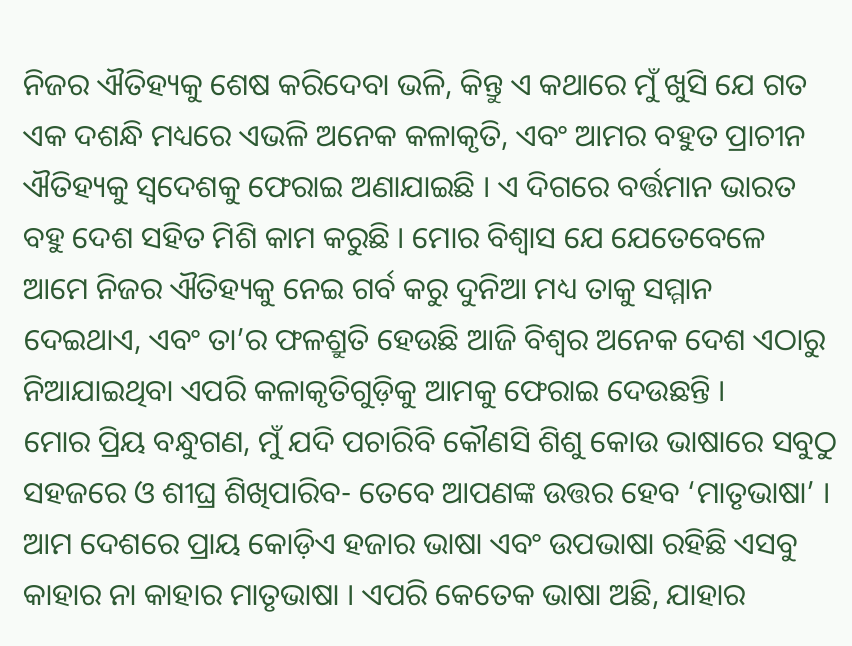ନିଜର ଐତିହ୍ୟକୁ ଶେଷ କରିଦେବା ଭଳି, କିନ୍ତୁ ଏ କଥାରେ ମୁଁ ଖୁସି ଯେ ଗତ ଏକ ଦଶନ୍ଧି ମଧ୍ୟରେ ଏଭଳି ଅନେକ କଳାକୃତି, ଏବଂ ଆମର ବହୁତ ପ୍ରାଚୀନ ଐତିହ୍ୟକୁ ସ୍ୱଦେଶକୁ ଫେରାଇ ଅଣାଯାଇଛି । ଏ ଦିଗରେ ବର୍ତ୍ତମାନ ଭାରତ ବହୁ ଦେଶ ସହିତ ମିଶି କାମ କରୁଛି । ମୋର ବିଶ୍ୱାସ ଯେ ଯେତେବେଳେ ଆମେ ନିଜର ଐତିହ୍ୟକୁ ନେଇ ଗର୍ବ କରୁ ଦୁନିଆ ମଧ୍ୟ ତାକୁ ସମ୍ମାନ ଦେଇଥାଏ, ଏବଂ ତା’ର ଫଳଶ୍ରୁତି ହେଉଛି ଆଜି ବିଶ୍ୱର ଅନେକ ଦେଶ ଏଠାରୁ ନିଆଯାଇଥିବା ଏପରି କଳାକୃତିଗୁଡ଼ିକୁ ଆମକୁ ଫେରାଇ ଦେଉଛନ୍ତି ।
ମୋର ପ୍ରିୟ ବନ୍ଧୁଗଣ, ମୁଁ ଯଦି ପଚାରିବି କୌଣସି ଶିଶୁ କୋଉ ଭାଷାରେ ସବୁଠୁ ସହଜରେ ଓ ଶୀଘ୍ର ଶିଖିପାରିବ- ତେବେ ଆପଣଙ୍କ ଉତ୍ତର ହେବ ‘ମାତୃଭାଷା’ । ଆମ ଦେଶରେ ପ୍ରାୟ କୋଡ଼ିଏ ହଜାର ଭାଷା ଏବଂ ଉପଭାଷା ରହିଛି ଏସବୁ କାହାର ନା କାହାର ମାତୃଭାଷା । ଏପରି କେତେକ ଭାଷା ଅଛି, ଯାହାର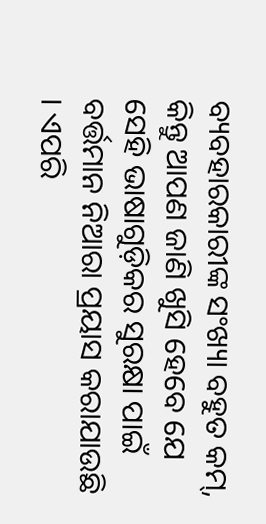ବ୍ୟବହାରକାରୀଙ୍କ ସଂଖ୍ୟା ବହୁତ କମ୍, କିନ୍ତୁ ଆପଣ ଜାଣି ଖୁସି ହେବେ ଯେ ସେହି ଭାଷାଗୁଡ଼ିକର ସୁରକ୍ଷା ପାଇଁ ବର୍ତ୍ତମାନ ନିଆରା ପ୍ରୟାସ କରାଯାଉଛି । ଏପରି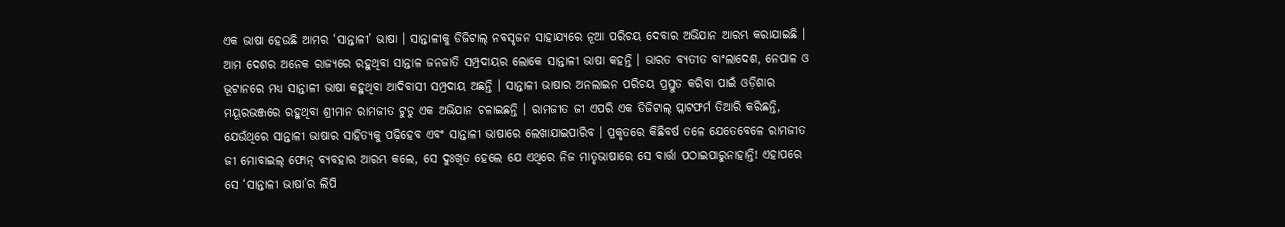ଏକ ଭାଷା ହେଉଛି ଆମର ‘ସାନ୍ତାଳୀ’ ଭାଷା । ସାନ୍ତାଳୀକୁ ଡିଜିଟାଲ୍ ନବସୃଜନ ସାହାଯ୍ୟରେ ନୂଆ ପରିଚୟ ଦେବାର ଅଭିଯାନ ଆରମ୍ଭ କରାଯାଇଛି । ଆମ ଦେଶର ଅନେକ ରାଜ୍ୟରେ ରହୁଥିବା ସାନ୍ତାଳ ଜନଜାତି ସମ୍ପ୍ରଦାୟର ଲୋକେ ସାନ୍ତାଳୀ ଭାଷା କହନ୍ତି । ଭାରତ ବ୍ୟତୀତ ବାଂଲାଦେଶ, ନେପାଳ ଓ ଭୂଟାନରେ ମଧ୍ୟ ସାନ୍ତାଳୀ ଭାଷା କହୁଥିବା ଆଦିବାସୀ ସମ୍ପ୍ରଦାୟ ଅଛନ୍ତି । ସାନ୍ତାଳୀ ଭାଷାର ଅନଲାଇନ ପରିଚୟ ପ୍ରସ୍ତୁତ କରିବା ପାଇଁ ଓଡ଼ିଶାର ମୟୂରଭଞ୍ଜରେ ରହୁଥିବା ଶ୍ରୀମାନ ରାମଜୀତ ଟୁଡୁ ଏକ ଅଭିଯାନ ଚଳାଇଛନ୍ତି । ରାମଜୀତ ଜୀ ଏପରି ଏକ ଡିଜିଟାଲ୍ ପ୍ଲାଟଫର୍ମ ତିଆରି କରିଛନ୍ତି, ଯେଉଁଥିରେ ସାନ୍ତାଳୀ ଭାଷାର ସାହିତ୍ୟକୁ ପଢ଼ିହେବ ଏବଂ ସାନ୍ତାଳୀ ଭାଷାରେ ଲେଖାଯାଇପାରିବ । ପ୍ରକୃତରେ କିଛିବର୍ଷ ତଳେ ଯେତେବେଳେ ରାମଜୀତ ଜୀ ମୋବାଇଲ୍ ଫୋନ୍ ବ୍ୟବହାର ଆରମ୍ଭ କଲେ, ସେ ଦୁଃଖିତ ହେଲେ ଯେ ଏଥିରେ ନିଜ ମାତୃଭାଷାରେ ସେ ବାର୍ତ୍ତା ପଠାଇପାରୁନାହାନ୍ତି! ଏହାପରେ ସେ ‘ସାନ୍ତାଳୀ ଭାଷା’ର ଲିପି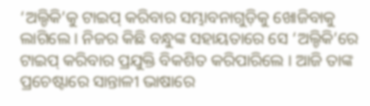‘ଅଲ୍ଚିକି’କୁ ଟାଇପ୍ କରିବାର ସମ୍ଭାବନାଗୁଡ଼ିକୁ ଖୋଜିବାକୁ ଲାଗିଲେ । ନିଜର କିଛି ବନ୍ଧୁଙ୍କ ସହାୟତାରେ ସେ ‘ଅଲ୍ଚିକି’ରେ ଟାଇପ୍ କରିବାର ପ୍ରଯୁକ୍ତି ବିକଶିତ କରିପାରିଲେ । ଆଜି ତାଙ୍କ ପ୍ରଚେଷ୍ଟାରେ ସାନ୍ତାଳୀ ଭାଷାରେ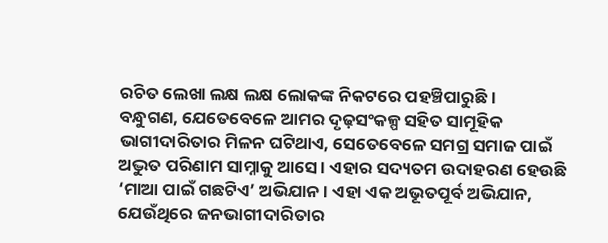ରଚିତ ଲେଖା ଲକ୍ଷ ଲକ୍ଷ ଲୋକଙ୍କ ନିକଟରେ ପହଞ୍ଚିପାରୁଛି ।
ବନ୍ଧୁଗଣ, ଯେତେବେଳେ ଆମର ଦୃଢ଼ସଂକଳ୍ପ ସହିତ ସାମୂହିକ ଭାଗୀଦାରିତାର ମିଳନ ଘଟିଥାଏ, ସେତେବେଳେ ସମଗ୍ର ସମାଜ ପାଇଁ ଅଦ୍ଭୁତ ପରିଣାମ ସାମ୍ନାକୁ ଆସେ । ଏହାର ସଦ୍ୟତମ ଉଦାହରଣ ହେଉଛି ‘ମାଆ ପାଇଁ ଗଛଟିଏ’ ଅଭିଯାନ । ଏହା ଏକ ଅଭୂତପୂର୍ବ ଅଭିଯାନ, ଯେଉଁଥିରେ ଜନଭାଗୀଦାରିତାର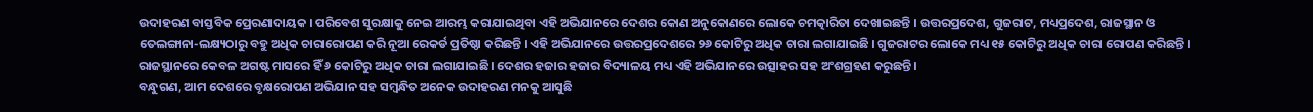ଉଦାହରଣ ବାସ୍ତବିକ ପ୍ରେରଣାଦାୟକ । ପରିବେଶ ସୁରକ୍ଷାକୁ ନେଇ ଆରମ୍ଭ କରାଯାଇଥିବା ଏହି ଅଭିଯାନରେ ଦେଶର କୋଣ ଅନୁକୋଣରେ ଲୋକେ ଚମତ୍କାରିତା ଦେଖାଇଛନ୍ତି । ଉତ୍ତରପ୍ରଦେଶ, ଗୁଜରାଟ, ମଧ୍ୟପ୍ରଦେଶ, ରାଜସ୍ଥାନ ଓ ତେଲଙ୍ଗାନା-ଲକ୍ଷ୍ୟଠାରୁ ବହୁ ଅଧିକ ଚାରାରୋପଣ କରି ନୂଆ ରେକର୍ଡ ପ୍ରତିଷ୍ଠା କରିଛନ୍ତି । ଏହି ଅଭିଯାନରେ ଉତ୍ତରପ୍ରଦେଶରେ ୨୬ କୋଟିରୁ ଅଧିକ ଚାରା ଲଗାଯାଇଛି । ଗୁଜରାଟର ଲୋକେ ମଧ୍ୟ ୧୫ କୋଟିରୁ ଅଧିକ ଚାରା ରୋପଣ କରିଛନ୍ତି । ରାଜସ୍ଥାନରେ କେବଳ ଅଗଷ୍ଟ ମାସରେ ହିଁ ୬ କୋଟିରୁ ଅଧିକ ଚାରା ଲଗାଯାଇଛି । ଦେଶର ହଜାର ହଜାର ବିଦ୍ୟାଳୟ ମଧ୍ୟ ଏହି ଅଭିଯାନରେ ଉତ୍ସାହର ସହ ଅଂଶଗ୍ରହଣ କରୁଛନ୍ତି ।
ବନ୍ଧୁଗଣ, ଆମ ଦେଶରେ ବୃକ୍ଷରୋପଣ ଅଭିଯାନ ସହ ସମ୍ବନ୍ଧିତ ଅନେକ ଉଦାହରଣ ମନକୁ ଆସୁଛି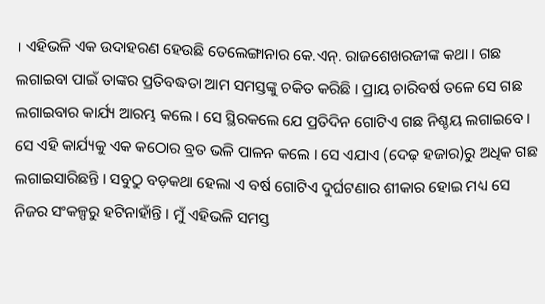। ଏହିଭଳି ଏକ ଉଦାହରଣ ହେଉଛି ତେଲେଙ୍ଗାନାର କେ.ଏନ୍. ରାଜଶେଖରଜୀଙ୍କ କଥା । ଗଛ ଲଗାଇବା ପାଇଁ ତାଙ୍କର ପ୍ରତିବଦ୍ଧତା ଆମ ସମସ୍ତଙ୍କୁ ଚକିତ କରିଛି । ପ୍ରାୟ ଚାରିବର୍ଷ ତଳେ ସେ ଗଛ ଲଗାଇବାର କାର୍ଯ୍ୟ ଆରମ୍ଭ କଲେ । ସେ ସ୍ଥିରକଲେ ଯେ ପ୍ରତିଦିନ ଗୋଟିଏ ଗଛ ନିଶ୍ଚୟ ଲଗାଇବେ । ସେ ଏହି କାର୍ଯ୍ୟକୁ ଏକ କଠୋର ବ୍ରତ ଭଳି ପାଳନ କଲେ । ସେ ଏଯାଏ (ଦେଢ଼ ହଜାର)ରୁ ଅଧିକ ଗଛ ଲଗାଇସାରିଛନ୍ତି । ସବୁଠୁ ବଡ଼କଥା ହେଲା ଏ ବର୍ଷ ଗୋଟିଏ ଦୁର୍ଘଟଣାର ଶୀକାର ହୋଇ ମଧ୍ୟ ସେ ନିଜର ସଂକଳ୍ପରୁ ହଟିନାହାଁନ୍ତି । ମୁଁ ଏହିଭଳି ସମସ୍ତ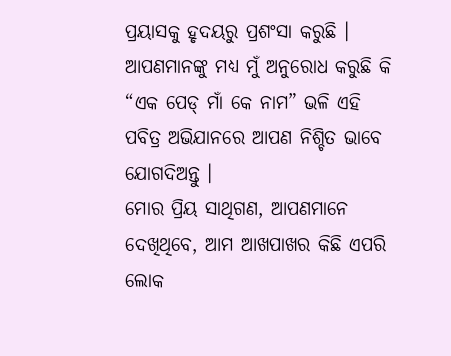ପ୍ରୟାସକୁ ହୃଦୟରୁ ପ୍ରଶଂସା କରୁଛି । ଆପଣମାନଙ୍କୁ ମଧ୍ୟ ମୁଁ ଅନୁରୋଧ କରୁଛି କି “ଏକ ପେଡ୍ ମାଁ କେ ନାମ” ଭଳି ଏହି ପବିତ୍ର ଅଭିଯାନରେ ଆପଣ ନିଶ୍ଚିତ ଭାବେ ଯୋଗଦିଅନ୍ତୁ ।
ମୋର ପ୍ରିୟ ସାଥିଗଣ, ଆପଣମାନେ ଦେଖିଥିବେ, ଆମ ଆଖପାଖର କିଛି ଏପରି ଲୋକ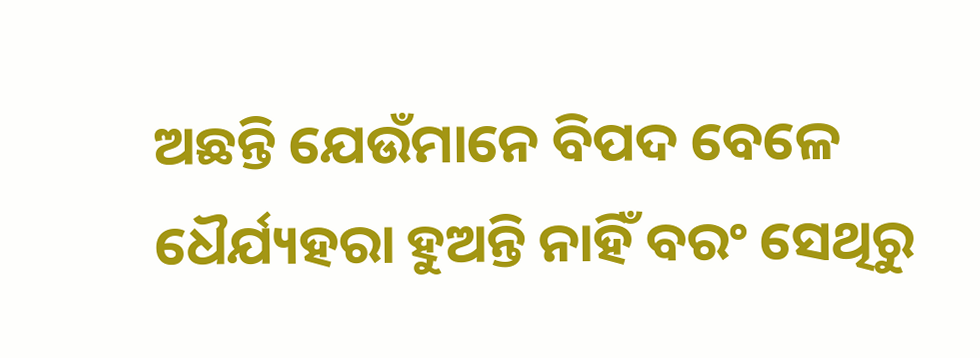ଅଛନ୍ତି ଯେଉଁମାନେ ବିପଦ ବେଳେ ଧୈର୍ଯ୍ୟହରା ହୁଅନ୍ତି ନାହିଁ ବରଂ ସେଥିରୁ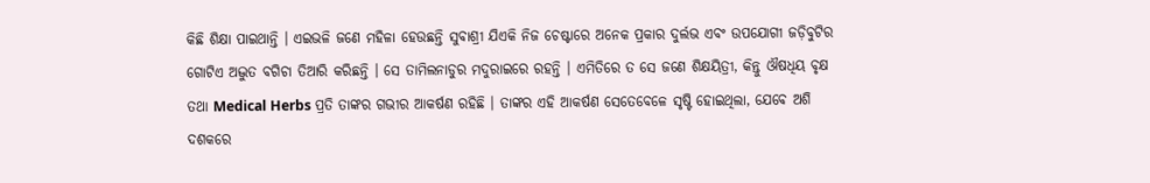କିଛି ଶିକ୍ଷା ପାଇଥାନ୍ତି । ଏଇଭଳି ଜଣେ ମହିଳା ହେଉଛନ୍ତି ସୁବାଶ୍ରୀ ଯିଏକି ନିଜ ଚେଷ୍ଟାରେ ଅନେକ ପ୍ରକାର ଦୁର୍ଲଭ ଏବଂ ଉପଯୋଗୀ ଜଡ଼ିବୁଟିର ଗୋଟିଏ ଅଦ୍ଭୁତ ବଗିଚା ତିଆରି କରିଛନ୍ତି । ସେ ତାମିଲନାଡୁର ମଦୁରାଇରେ ରହନ୍ତି । ଏମିତିରେ ତ ସେ ଜଣେ ଶିକ୍ଷୟିତ୍ରୀ, କିନ୍ତୁ ଔଷଧିୟ ବୃକ୍ଷ ତଥା Medical Herbs ପ୍ରତି ତାଙ୍କର ଗଭୀର ଆକର୍ଷଣ ରହିଛି । ତାଙ୍କର ଏହି ଆକର୍ଷଣ ସେତେବେଳେ ସୃଷ୍ଟି ହୋଇଥିଲା, ଯେବେ ଅଶି ଦଶକରେ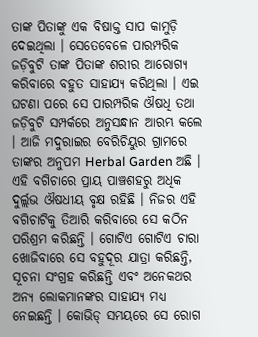ତାଙ୍କ ପିତାଙ୍କୁ ଏକ ବିଷାକ୍ତ ସାପ କାମୁଡ଼ି ଦେଇଥିଲା । ସେତେବେଳେ ପାରମ୍ପରିକ ଜଡ଼ିବୁଟି ତାଙ୍କ ପିତାଙ୍କ ଶରୀର ଆରୋଗ୍ୟ କରିବାରେ ବହୁତ ସାହାଯ୍ୟ କରିଥିଲା । ଏଇ ଘଟଣା ପରେ ସେ ପାରମ୍ପରିକ ଔଷଧି ତଥା ଜଡ଼ିବୁଟି ସମ୍ପର୍କରେ ଅନୁସନ୍ଧାନ ଆରମ୍ଭ କଲେ । ଆଜି ମଦୁରାଇର ବେରିଚିୟୁର ଗ୍ରାମରେ ତାଙ୍କର ଅନୁପମ Herbal Garden ଅଛି । ଏହି ବଗିଚାରେ ପ୍ରାୟ ପାଞ୍ଚଶହରୁ ଅଧିକ ଦୁର୍ଲ୍ଲଭ ଔଷଧୀୟ ବୃକ୍ଷ ରହିଛି । ନିଜର ଏହି ବଗିଚାଟିକୁ ତିଆରି କରିବାରେ ସେ କଠିନ ପରିଶ୍ରମ କରିଛନ୍ତି । ଗୋଟିଏ ଗୋଟିଏ ଚାରା ଖୋଜିବାରେ ସେ ବହୁଦୂର ଯାତ୍ରା କରିଛନ୍ତି, ସୂଚନା ସଂଗ୍ରହ କରିଛନ୍ତି ଏବଂ ଅନେକଥର ଅନ୍ୟ ଲୋକମାନଙ୍କର ସାହାଯ୍ୟ ମଧ୍ୟ ନେଇଛନ୍ତି । କୋଭିଡ୍ ସମୟରେ ସେ ରୋଗ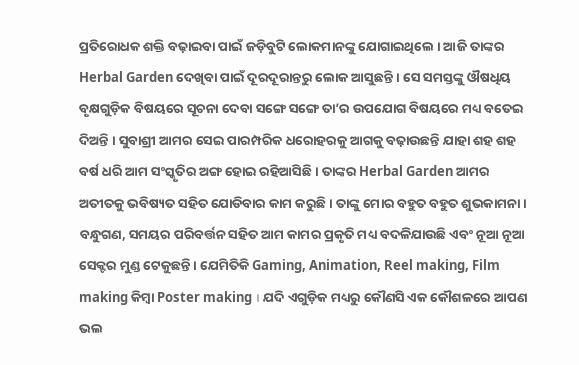ପ୍ରତିରୋଧକ ଶକ୍ତି ବଢ଼ାଇବା ପାଇଁ ଜଡ଼ିବୁଟି ଲୋକମାନଙ୍କୁ ଯୋଗାଇଥିଲେ । ଆଜି ତାଙ୍କର Herbal Garden ଦେଖିବା ପାଇଁ ଦୂରଦୂରାନ୍ତରୁ ଲୋକ ଆସୁଛନ୍ତି । ସେ ସମସ୍ତଙ୍କୁ ଔଷଧିୟ ବୃକ୍ଷଗୁଡ଼ିକ ବିଷୟରେ ସୂଚନା ଦେବା ସଙ୍ଗେ ସଙ୍ଗେ ତା’ର ଉପଯୋଗ ବିଷୟରେ ମଧ୍ୟ ବତେଇ ଦିଅନ୍ତି । ସୁବାଶ୍ରୀ ଆମର ସେଇ ପାରମ୍ପରିକ ଧରୋହରକୁ ଆଗକୁ ବଢ଼ାଉଛନ୍ତି ଯାହା ଶହ ଶହ ବର୍ଷ ଧରି ଆମ ସଂସ୍କୃତିର ଅଙ୍ଗ ହୋଇ ରହିଆସିଛି । ତାଙ୍କର Herbal Garden ଆମର ଅତୀତକୁ ଭବିଷ୍ୟତ ସହିତ ଯୋଡିବାର କାମ କରୁଛି । ତାଙ୍କୁ ମୋର ବହୁତ ବହୁତ ଶୁଭକାମନା ।
ବନ୍ଧୁଗଣ, ସମୟର ପରିବର୍ତ୍ତନ ସହିତ ଆମ କାମର ପ୍ରକୃତି ମଧ୍ୟ ବଦଳିଯାଉଛି ଏବଂ ନୂଆ ନୂଆ ସେକ୍ଟର ମୁଣ୍ଡ ଟେକୁଛନ୍ତି । ଯେମିତିକି Gaming, Animation, Reel making, Film making କିମ୍ବା Poster making । ଯଦି ଏଗୁଡ଼ିକ ମଧ୍ୟରୁ କୌଣସି ଏକ କୌଶଳରେ ଆପଣ ଭଲ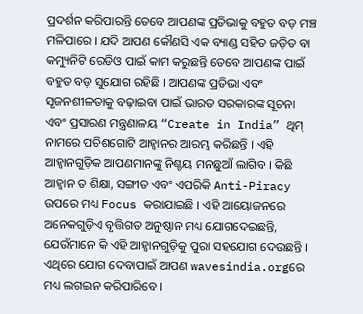ପ୍ରଦର୍ଶନ କରିପାରନ୍ତି ତେବେ ଆପଣଙ୍କ ପ୍ରତିଭାକୁ ବହୁତ ବଡ଼ ମଞ୍ଚ ମଳିପାରେ । ଯଦି ଆପଣ କୌଣସି ଏକ ବ୍ୟାଣ୍ଡ ସହିତ ଜଡ଼ିତ ବା କମ୍ୟୁନିଟି ରେଡିଓ ପାଇଁ କାମ କରୁଛନ୍ତି ତେବେ ଆପଣଙ୍କ ପାଇଁ ବହୁତ ବଡ଼ ସୁଯୋଗ ରହିଛି । ଆପଣଙ୍କ ପ୍ରତିଭା ଏବଂ ସୃଜନଶୀଳତାକୁ ବଢ଼ାଇବା ପାଇଁ ଭାରତ ସରକାରଙ୍କ ସୂଚନା ଏବଂ ପ୍ରସାରଣ ମନ୍ତ୍ରଣାଳୟ “Create in India” ଥିମ୍ ନାମରେ ପଚିଶଗୋଟି ଆହ୍ୱାନର ଆରମ୍ଭ କରିଛନ୍ତି । ଏହି ଆହ୍ୱାନଗୁଡ଼ିକ ଆପଣମାନଙ୍କୁ ନିଶ୍ଚୟ ମନଛୁଆଁ ଲାଗିବ । କିଛି ଆହ୍ୱାନ ତ ଶିକ୍ଷା, ସଙ୍ଗୀତ ଏବଂ ଏପରିକି Anti-Piracy ଉପରେ ମଧ୍ୟ Focus କରାଯାଇଛି । ଏହି ଆୟୋଜନରେ ଅନେକଗୁଡ଼ିଏ ବୃତ୍ତିଗତ ଅନୁଷ୍ଠାନ ମଧ୍ୟ ଯୋଗଦେଇଛନ୍ତି, ଯେଉଁମାନେ କି ଏହି ଆହ୍ୱାନଗୁଡ଼ିକୁ ପୁରା ସହଯୋଗ ଦେଉଛନ୍ତି । ଏଥିରେ ଯୋଗ ଦେବାପାଇଁ ଆପଣ wavesindia.orgରେ ମଧ୍ୟ ଲଗଇନ କରିପାରିବେ ।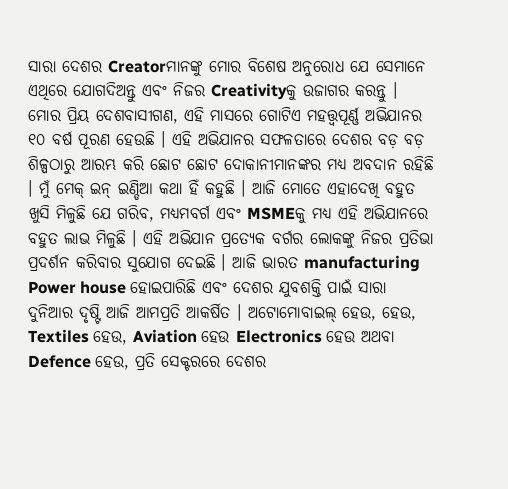ସାରା ଦେଶର Creatorମାନଙ୍କୁ ମୋର ବିଶେଷ ଅନୁରୋଧ ଯେ ସେମାନେ ଏଥିରେ ଯୋଗଦିଅନ୍ତୁ ଏବଂ ନିଜର Creativityକୁ ଉଜାଗର କରନ୍ତୁ ।
ମୋର ପ୍ରିୟ ଦେଶବାସୀଗଣ, ଏହି ମାସରେ ଗୋଟିଏ ମହତ୍ତ୍ୱପୂର୍ଣ୍ଣ ଅଭିଯାନର ୧୦ ବର୍ଷ ପୂରଣ ହେଉଛି । ଏହି ଅଭିଯାନର ସଫଳତାରେ ଦେଶର ବଡ଼ ବଡ଼ ଶିଳ୍ପଠାରୁ ଆରମ୍ଭ କରି ଛୋଟ ଛୋଟ ଦୋକାନୀମାନଙ୍କର ମଧ୍ୟ ଅବଦାନ ରହିଛି । ମୁଁ ମେକ୍ ଇନ୍ ଇଣ୍ଡିଆ କଥା ହିଁ କହୁଛି । ଆଜି ମୋତେ ଏହାଦେଖି ବହୁତ ଖୁସି ମିଳୁଛି ଯେ ଗରିବ, ମଧ୍ୟମବର୍ଗ ଏବଂ MSMEକୁ ମଧ୍ୟ ଏହି ଅଭିଯାନରେ ବହୁତ ଲାଭ ମିଳୁଛି । ଏହି ଅଭିଯାନ ପ୍ରତ୍ୟେକ ବର୍ଗର ଲୋକଙ୍କୁ ନିଜର ପ୍ରତିଭା ପ୍ରଦର୍ଶନ କରିବାର ସୁଯୋଗ ଦେଇଛି । ଆଜି ଭାରତ manufacturing Power house ହୋଇପାରିଛି ଏବଂ ଦେଶର ଯୁବଶକ୍ତି ପାଇଁ ସାରା ଦୁନିଆର ଦୃଷ୍ଟି ଆଜି ଆମପ୍ରତି ଆକର୍ଷିତ । ଅଟୋମୋବାଇଲ୍ ହେଉ, ହେଉ, Textiles ହେଉ, Aviation ହେଉ Electronics ହେଉ ଅଥବା Defence ହେଉ, ପ୍ରତି ସେକ୍ଟରରେ ଦେଶର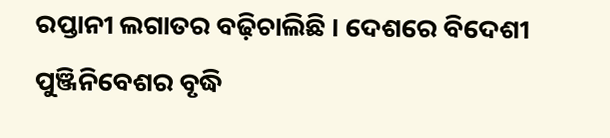ରପ୍ତାନୀ ଲଗାତର ବଢ଼ିଚାଲିଛି । ଦେଶରେ ବିଦେଶୀ ପୁଞ୍ଜିନିବେଶର ବୃଦ୍ଧି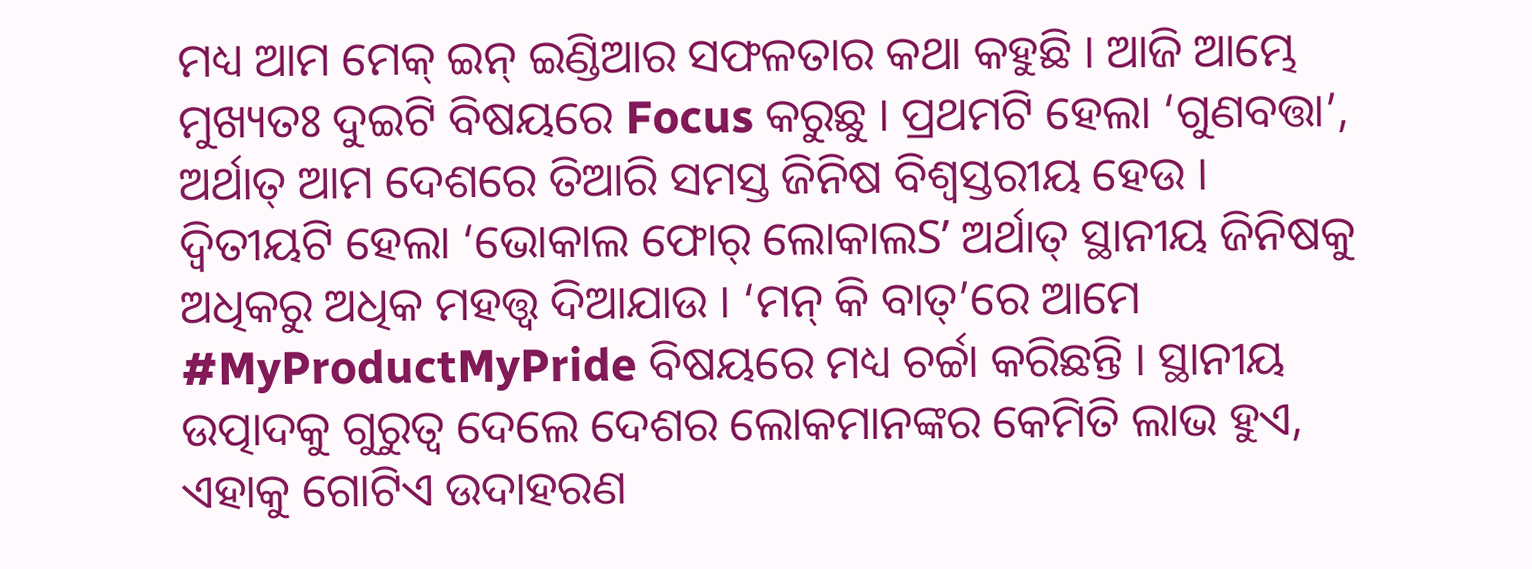ମଧ୍ୟ ଆମ ମେକ୍ ଇନ୍ ଇଣ୍ଡିଆର ସଫଳତାର କଥା କହୁଛି । ଆଜି ଆମ୍ଭେ ମୁଖ୍ୟତଃ ଦୁଇଟି ବିଷୟରେ Focus କରୁଛୁ । ପ୍ରଥମଟି ହେଲା ‘ଗୁଣବତ୍ତା’, ଅର୍ଥାତ୍ ଆମ ଦେଶରେ ତିଆରି ସମସ୍ତ ଜିନିଷ ବିଶ୍ୱସ୍ତରୀୟ ହେଉ । ଦ୍ୱିତୀୟଟି ହେଲା ‘ଭୋକାଲ ଫୋର୍ ଲୋକାଲS’ ଅର୍ଥାତ୍ ସ୍ଥାନୀୟ ଜିନିଷକୁ ଅଧିକରୁ ଅଧିକ ମହତ୍ତ୍ୱ ଦିଆଯାଉ । ‘ମନ୍ କି ବାତ୍’ରେ ଆମେ #MyProductMyPride ବିଷୟରେ ମଧ୍ୟ ଚର୍ଚ୍ଚା କରିଛନ୍ତି । ସ୍ଥାନୀୟ ଉତ୍ପାଦକୁ ଗୁରୁତ୍ୱ ଦେଲେ ଦେଶର ଲୋକମାନଙ୍କର କେମିତି ଲାଭ ହୁଏ, ଏହାକୁ ଗୋଟିଏ ଉଦାହରଣ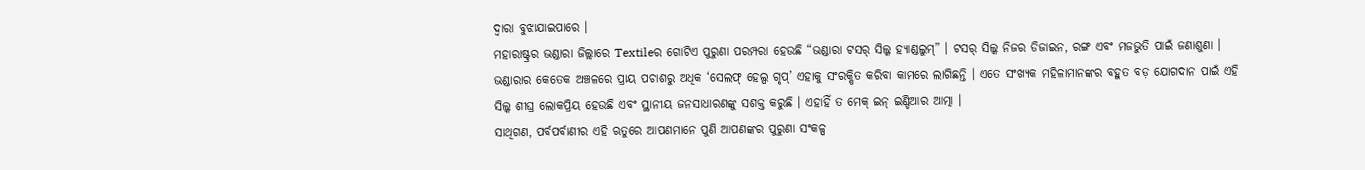ଦ୍ୱାରା ବୁଝାଯାଇପାରେ ।
ମହାରାଷ୍ଟ୍ରର ଭଣ୍ଡାରା ଜିଲ୍ଲାରେ Textileର ଗୋଟିଏ ପୁରୁଣା ପରମ୍ପରା ହେଉଛି “ଭଣ୍ଡାରା ଟସର୍ ସିଲ୍କ ହ୍ୟାଣ୍ଡଲୁମ୍” । ଟସର୍ ସିଲ୍କ ନିଜର ଡିଜାଇନ, ରଙ୍ଗ ଏବଂ ମଜଭୁତି ପାଇଁ ଜଣାଶୁଣା । ଭଣ୍ଡାରାର କେତେକ ଅଞ୍ଚଳରେ ପ୍ରାୟ ପଚାଶରୁ ଅଧିକ ‘ସେଲଫ୍ ହେଲ୍ପ ଗୃପ୍’ ଏହାକୁ ସଂରକ୍ଷିତ କରିବା କାମରେ ଲାଗିଛନ୍ତି । ଏତେ ସଂଖ୍ୟକ ମହିଳାମାନଙ୍କର ବହୁତ ବଡ଼ ଯୋଗଦାନ ପାଇଁ ଏହି ସିଲ୍କ ଶୀଘ୍ର ଲୋକପ୍ରିୟ ହେଉଛି ଏବଂ ସ୍ଥାନୀୟ ଜନସାଧାରଣଙ୍କୁ ସଶକ୍ତ କରୁଛି । ଏହାହିଁ ତ ମେକ୍ ଇନ୍ ଇଣ୍ଡିଆର ଆତ୍ମା ।
ସାଥିଗଣ, ପର୍ବପର୍ବାଣୀର ଏହି ଋତୁରେ ଆପଣମାନେ ପୁଣି ଆପଣଙ୍କର ପୁରୁଣା ସଂକଳ୍ପ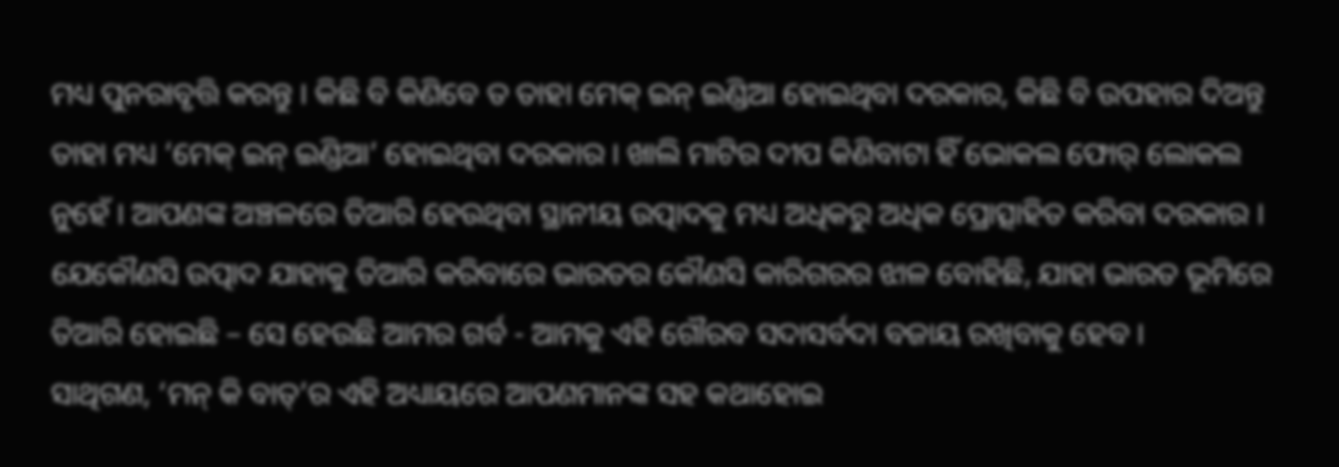ମଧ୍ୟ ପୁନରାବୃତ୍ତି କରନ୍ତୁ । କିଛି ବି କିଣିବେ ତ ତାହା ମେକ୍ ଇନ୍ ଇଣ୍ଡିଆ ହୋଇଥିବା ଦରକାର, କିଛି ବି ଉପହାର ଦିଅନ୍ତୁ ତାହା ମଧ୍ୟ ‘ମେକ୍ ଇନ୍ ଇଣ୍ଡିଆ’ ହୋଇଥିବା ଦରକାର । ଖାଲି ମାଟିର ଦୀପ କିଣିବାଟା ହିଁ ଭୋକଲ ଫୋର୍ ଲୋକଲ ନୁହେଁ । ଆପଣଙ୍କ ଅଞ୍ଚଳରେ ତିଆରି ହେଉଥିବା ସ୍ଥାନୀୟ ଉତ୍ପାଦକୁ ମଧ୍ୟ ଅଧିକରୁ ଅଧିକ ପ୍ରୋତ୍ସାହିତ କରିବା ଦରକାର । ଯେକୌଣସି ଉତ୍ପାଦ ଯାହାକୁ ତିଆରି କରିବାରେ ଭାରତର କୌଣସି କାରିଗରର ଝାଳ ବୋହିଛି, ଯାହା ଭାରତ ଭୂମିରେ ତିଆରି ହୋଇଛି – ସେ ହେଉଛି ଆମର ଗର୍ବ - ଆମକୁ ଏହି ଗୌରବ ସଦାସର୍ବଦା ବଜାୟ ରଖିବାକୁ ହେବ ।
ସାଥିଗଣ, ‘ମନ୍ କି ବାତ୍’ର ଏହି ଅଧ୍ୟାୟରେ ଆପଣମାନଙ୍କ ସହ କଥାହୋଇ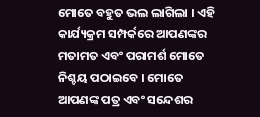ମୋତେ ବହୁତ ଭଲ ଲାଗିଲା । ଏହି କାର୍ଯ୍ୟକ୍ରମ ସମ୍ପର୍କରେ ଆପଣଙ୍କର ମତାମତ ଏବଂ ପରାମର୍ଶ ମୋତେ ନିଶ୍ଚୟ ପଠାଇବେ । ମୋତେ ଆପଣଙ୍କ ପତ୍ର ଏବଂ ସନ୍ଦେଶର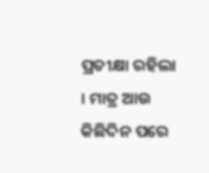ପ୍ରତୀକ୍ଷା ରହିଲା । ମାତ୍ର ଆଉ କିଛିଦିନ ପରେ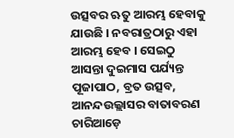ଉତ୍ସବର ଋତୁ ଆରମ୍ଭ ହେବାକୁ ଯାଉଛି । ନବରାତ୍ରଠାରୁ ଏହା ଆରମ୍ଭ ହେବ । ସେଇଠୁ ଆସନ୍ତା ଦୁଇମାସ ପର୍ଯ୍ୟନ୍ତ ପୂଜାପାଠ, ବ୍ରତ ଉତ୍ସବ, ଆନନ୍ଦଉଲ୍ଲାସର ବାତାବରଣ ଚାରିଆଡ଼େ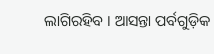ଲାଗିରହିବ । ଆସନ୍ତା ପର୍ବଗୁଡ଼ିକ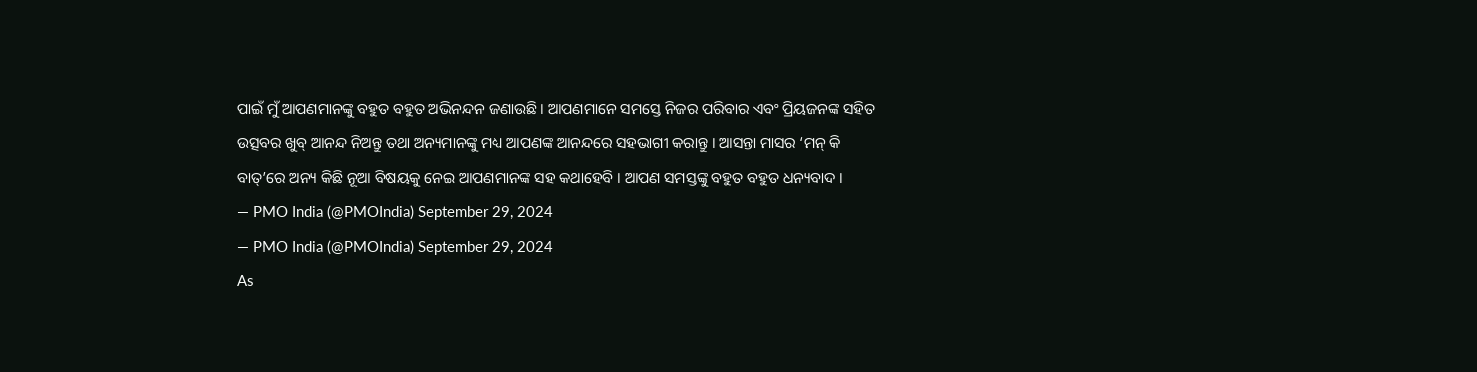ପାଇଁ ମୁଁ ଆପଣମାନଙ୍କୁ ବହୁତ ବହୁତ ଅଭିନନ୍ଦନ ଜଣାଉଛି । ଆପଣମାନେ ସମସ୍ତେ ନିଜର ପରିବାର ଏବଂ ପ୍ରିୟଜନଙ୍କ ସହିତ ଉତ୍ସବର ଖୁବ୍ ଆନନ୍ଦ ନିଅନ୍ତୁ ତଥା ଅନ୍ୟମାନଙ୍କୁ ମଧ୍ୟ ଆପଣଙ୍କ ଆନନ୍ଦରେ ସହଭାଗୀ କରାନ୍ତୁ । ଆସନ୍ତା ମାସର ‘ମନ୍ କି ବାତ୍’ରେ ଅନ୍ୟ କିଛି ନୂଆ ବିଷୟକୁ ନେଇ ଆପଣମାନଙ୍କ ସହ କଥାହେବି । ଆପଣ ସମସ୍ତଙ୍କୁ ବହୁତ ବହୁତ ଧନ୍ୟବାଦ ।
— PMO India (@PMOIndia) September 29, 2024
— PMO India (@PMOIndia) September 29, 2024
As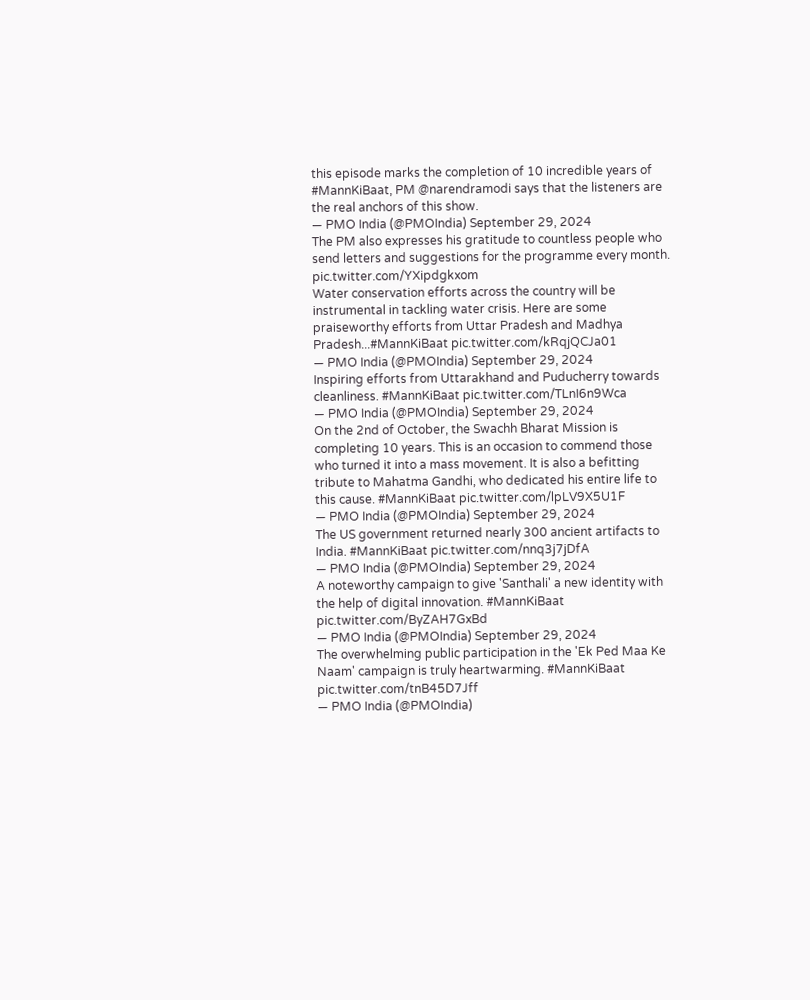this episode marks the completion of 10 incredible years of #MannKiBaat, PM @narendramodi says that the listeners are the real anchors of this show.
— PMO India (@PMOIndia) September 29, 2024
The PM also expresses his gratitude to countless people who send letters and suggestions for the programme every month. pic.twitter.com/YXipdgkxom
Water conservation efforts across the country will be instrumental in tackling water crisis. Here are some praiseworthy efforts from Uttar Pradesh and Madhya Pradesh...#MannKiBaat pic.twitter.com/kRqjQCJa01
— PMO India (@PMOIndia) September 29, 2024
Inspiring efforts from Uttarakhand and Puducherry towards cleanliness. #MannKiBaat pic.twitter.com/TLnI6n9Wca
— PMO India (@PMOIndia) September 29, 2024
On the 2nd of October, the Swachh Bharat Mission is completing 10 years. This is an occasion to commend those who turned it into a mass movement. It is also a befitting tribute to Mahatma Gandhi, who dedicated his entire life to this cause. #MannKiBaat pic.twitter.com/lpLV9X5U1F
— PMO India (@PMOIndia) September 29, 2024
The US government returned nearly 300 ancient artifacts to India. #MannKiBaat pic.twitter.com/nnq3j7jDfA
— PMO India (@PMOIndia) September 29, 2024
A noteworthy campaign to give 'Santhali' a new identity with the help of digital innovation. #MannKiBaat pic.twitter.com/ByZAH7GxBd
— PMO India (@PMOIndia) September 29, 2024
The overwhelming public participation in the 'Ek Ped Maa Ke Naam' campaign is truly heartwarming. #MannKiBaat pic.twitter.com/tnB45D7Jff
— PMO India (@PMOIndia)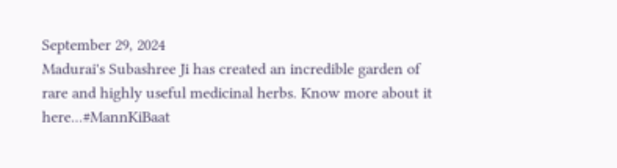September 29, 2024
Madurai's Subashree Ji has created an incredible garden of rare and highly useful medicinal herbs. Know more about it here...#MannKiBaat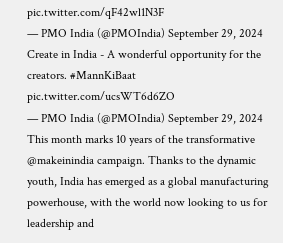pic.twitter.com/qF42wl1N3F
— PMO India (@PMOIndia) September 29, 2024
Create in India - A wonderful opportunity for the creators. #MannKiBaat pic.twitter.com/ucsWT6d6ZO
— PMO India (@PMOIndia) September 29, 2024
This month marks 10 years of the transformative @makeinindia campaign. Thanks to the dynamic youth, India has emerged as a global manufacturing powerhouse, with the world now looking to us for leadership and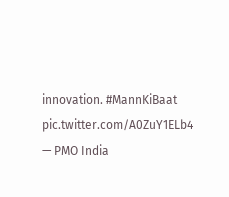innovation. #MannKiBaat pic.twitter.com/A0ZuY1ELb4
— PMO India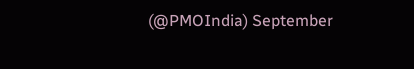(@PMOIndia) September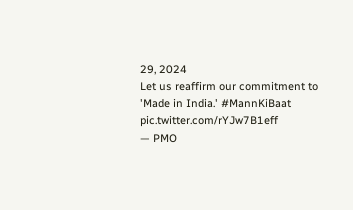29, 2024
Let us reaffirm our commitment to 'Made in India.' #MannKiBaat pic.twitter.com/rYJw7B1eff
— PMO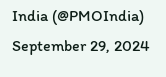India (@PMOIndia) September 29, 2024